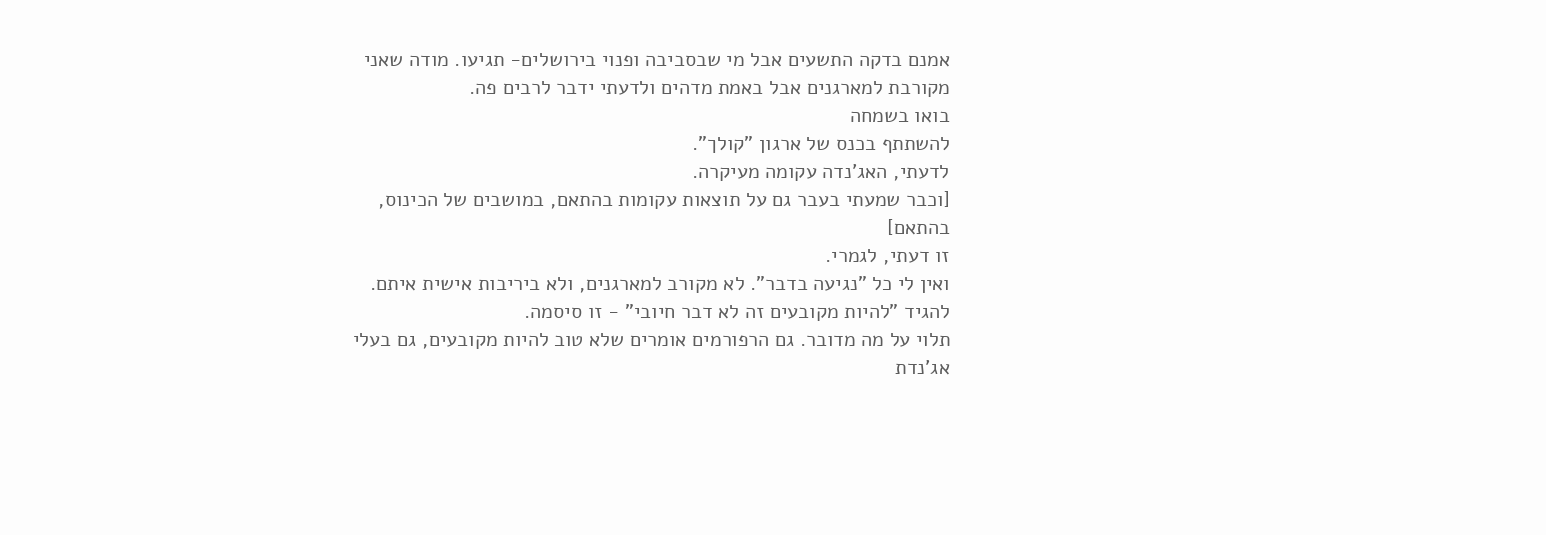אמנם בדקה התשעים אבל מי שבסביבה ופנוי בירושלים- תגיעו. מודה שאני מקורבת למארגנים אבל באמת מדהים ולדעתי ידבר לרבים פה.
בואו בשמחה
להשתתף בכנס של ארגון "קולך".
לדעתי, האג'נדה עקומה מעיקרה.
[וכבר שמעתי בעבר גם על תוצאות עקומות בהתאם, במושבים של הכינוס, בהתאם]
זו דעתי, לגמרי.
ואין לי כל "נגיעה בדבר". לא מקורב למארגנים, ולא ביריבות אישית איתם.
להגיד "להיות מקובעים זה לא דבר חיובי" - זו סיסמה.
תלוי על מה מדובר. גם הרפורמים אומרים שלא טוב להיות מקובעים, גם בעלי אג'נדת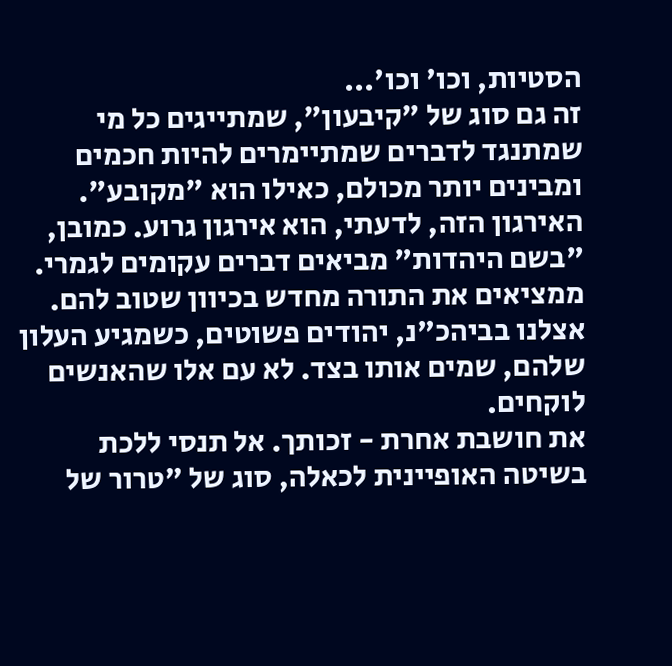הסטיות, וכו' וכו'...
זה גם סוג של "קיבעון", שמתייגים כל מי שמתנגד לדברים שמתיימרים להיות חכמים ומבינים יותר מכולם, כאילו הוא "מקובע".
האירגון הזה, לדעתי, הוא אירגון גרוע. כמובן, "בשם היהדות" מביאים דברים עקומים לגמרי. ממציאים את התורה מחדש בכיוון שטוב להם.
אצלנו בביהכ"נ, יהודים פשוטים, כשמגיע העלון שלהם, שמים אותו בצד. לא עם אלו שהאנשים לוקחים.
את חושבת אחרת - זכותך. אל תנסי ללכת בשיטה האופיינית לכאלה, סוג של "טרור של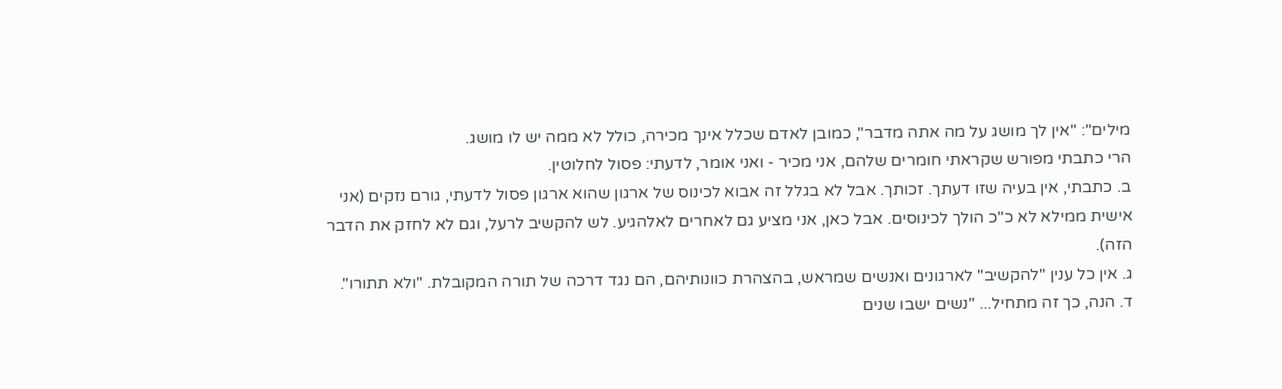מילים": "אין לך מושג על מה אתה מדבר", כמובן לאדם שכלל אינך מכירה, כולל לא ממה יש לו מושג.
הרי כתבתי מפורש שקראתי חומרים שלהם, אני מכיר - ואני אומר, לדעתי: פסול לחלוטין.
ב. כתבתי, אין בעיה שזו דעתך. זכותך. אבל לא בגלל זה אבוא לכינוס של ארגון שהוא ארגון פסול לדעתי, גורם נזקים (אני אישית ממילא לא כ"כ הולך לכינוסים. אבל כאן, אני מציע גם לאחרים לאלהגיע. לש להקשיב לרעל, וגם לא לחזק את הדבר הזה).
ג. אין כל ענין "להקשיב" לארגונים ואנשים שמראש, בהצהרת כוונותיהם, הם נגד דרכה של תורה המקובלת. "ולא תתורו".
ד. הנה, כך זה מתחיל... "נשים ישבו שנים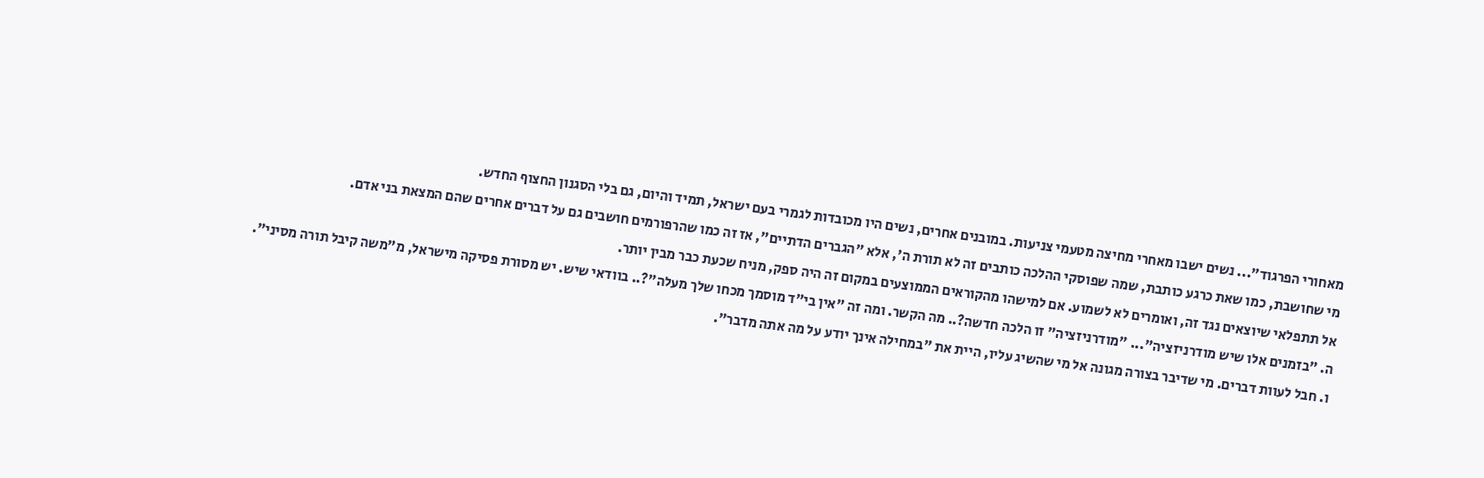מאחורי הפרגוד"... נשים ישבו מאחרי מחיצה מטעמי צניעות. במובנים אחרים, נשים היו מכובדות לגמרי בעם ישראל, תמיד והיום, גם בלי הסגנון החצוף החדש.
מי שחושבת, כמו שאת כרגע כותבת, שמה שפוסקי ההלכה כותבים זה לא תורת ה', אלא "הגברים הדתיים", אז זה כמו שהרפורמים חושבים גם על דברים אחרים שהם המצאת בני אדם.
אל תתפלאי שיוצאים נגד זה, ואומרים לא לשמוע. אם למישהו מהקוראים הממוצעים במקום זה היה ספק, מניח שכעת כבר מבין יותר.
ה. "בזמנים אלו שיש מודרניזציה"... "מודרניזציה" זו הלכה חדשה?.. מה הקשר. ומה זה "אין בי"ד מוסמך מכחו שלך מעלה"?.. בוודאי שיש. יש מסורת פסיקה מישראל, מ"משה קיבל תורה מסיני".
ו. חבל לעוות דברים. מי שדיבר בצורה מגונה אל מי שהשיג עליו, היית את "במחילה אינך יודע על מה אתה מדבר".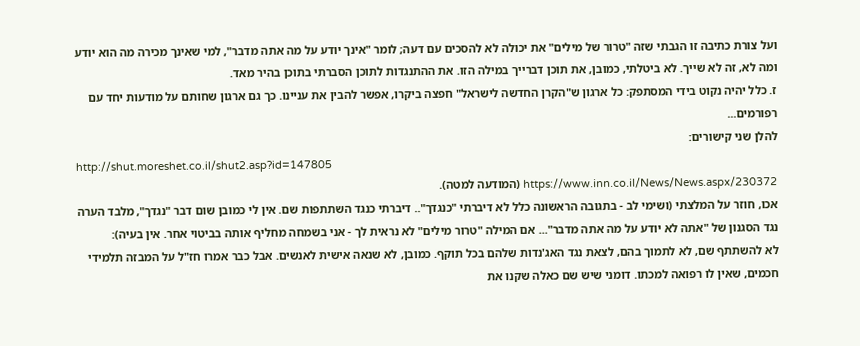ועל צורת כתיבה זו הגבתי שזה "טרור של מילים" את יכולה לא להסכים עם דעה; לומר "אינך יודע על מה אתה מדבר", למי שאינך מכירה מה הוא יודע ומה לא, זה לא שייך. לא ביטלתי, כמובן, את תוכן דברייך במילה הזו. את ההתנגדות לתוכן הסברתי בתוכן בהיר מאד.
ז. כלל יהיה נקוט בידי המסתפק: כל ארגון ש"הקרן החדשה לישראל" חפצה ביקרו, אפשר להבין את עניינו. כך גם ארגון שחותם על מודעות יחד עם רפורמים...
להלן שני קישורים:
http://shut.moreshet.co.il/shut2.asp?id=147805
https://www.inn.co.il/News/News.aspx/230372 (המודעה למטה).
אכו, חוזר על המלצתי (ושימי לב - בתגובה הראשונה כלל לא דיברתי "כנגדך".. דיברתי כנגד השתתפות שם. אין לי כמובן שום דבר "נגדך", מלבד הערה נגד הסגנון של "אתה לא יודע על מה אתה מדבר"... אם המילה "טרור מילים" לא נראית לך - אני בשמחה מחליף אותה בביטוי אחר. אין בעיה):
לא להשתתף שם, לא לתמוך בהם, לצאת נגד האג'נדות שלהם בכל תוקף. כמובן, לא שנאה אישית לאנשים. אבל כבר אמרו חז"ל על המבזה תלמידי חכמים, שאין לו רפואה למכתו. דומני שיש שם כאלה שקנו את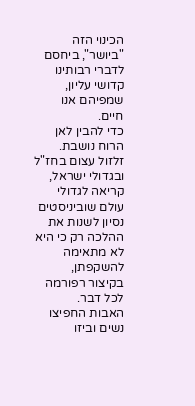הכינוי הזה "ביושר", ביחסם לדברי רבותינו קדושי עליון, שמפיהם אנו חיים.
כדי להבין לאן הרוח נושבת.
זלזול עצום בחז"ל ובגדולי ישראל, קריאה לגדולי עולם שוביניסטים נסיון לשנות את ההלכה רק כי היא לא מתאימה להשקפתן, בקיצור רפורמה לכל דבר.
האבות החפיצו נשים וביזו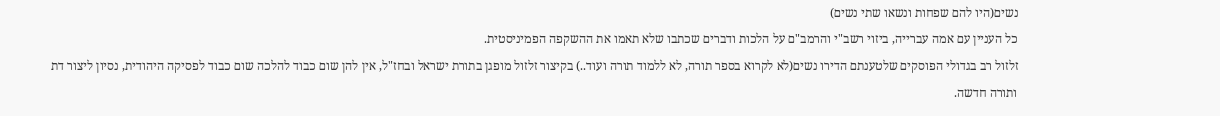נשים(היו להם שפחות ונשאו שתי נשים)
כל העניין עם אמה עברייה, ביזוי רשב"י והרמב"ם על הלכות ודברים שכתבו שלא תאמו את ההשקפה הפמיניסטית.
זלזול רב בגדולי הפוסקים שלטענתם הדירו נשים(לא לקרוא בספר תורה, לא ללמוד תורה ועוד..) בקיצור זלזול מופגן בתורת ישראל ובחז"ל, אין להן שום כבוד להלכה שום כבוד לפסיקה היהודית, נסיון ליצור דת ותורה חדשה.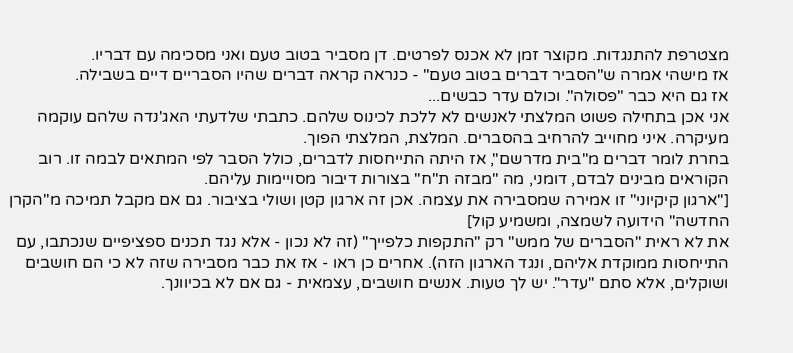מצטרפת להתנגדות. מקוצר זמן לא אכנס לפרטים. דן מסביר בטוב טעם ואני מסכימה עם דבריו.
אז מישהי אמרה ש"הסביר דברים בטוב טעם" - כנראה קראה דברים שהיו הסבריים דיים בשבילה.
אז גם היא כבר "פסולה". וכולם עדר כבשים...
אני אכן בתחילה פשוט המלצתי לאנשים לא ללכת לכינוס שלהם. כתבתי שלדעתי האג'נדה שלהם עוקמה מעיקרה. איני מחוייב להרחיב בהסברים. המלצת, המלצתי הפוך.
בחרת לומר דברים מ"בית מדרשם", אז היתה התייחסות לדברים, כולל הסבר לפי המתאים לבמה זו. רוב הקוראים מבינים לבדם, דומני, מה "מבזה ת"ח" בצורות דיבור מסויימות עליהם.
["ארגון קיקיוני" זו אמירה שמסבירה את עצמה. אכן זה ארגון קטן ושולי בציבור. גם אם מקבל תמיכה מ"הקרן החדשה" הידועה לשמצה, ומשמיע קול]
את לא ראית "הסברים של ממש" רק "התקפות כלפייך" (זה לא נכון - אלא נגד תכנים ספציפיים שנכתבו, עם התייחסות ממוקדת אליהם, ונגד הארגון הזה). אחרים כן ראו - אז את כבר מסבירה שזה לא כי הם חושבים ושוקלים, אלא סתם "עדר". יש לך טעות. אנשים חושבים, עצמאית - גם אם לא בכיוונך.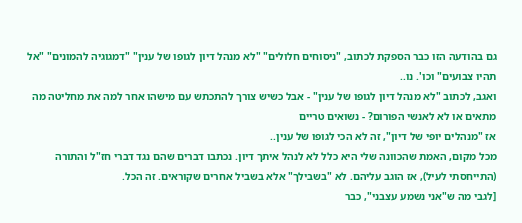גם בהודעה הזו כבר הספקת לכתוב, "ניסוחים חלולים" "לא מנהל דיון לגופו של ענין" "דמגוגיה להמונים" "אל תהיו צבועים" וכו'. נו..
ואגב, לכתוב "לא מנהל דיון לגופו של ענין" - אבל כשיש צורך להתכתש עם מישהו אחר למה את מחליטה מה מתאים או לא לאנשי הפורום? - נשואים טריים
אז "מנהלים יופי של דיון", זה לא הכי לגופו של ענין..
מכל מקום, האמת שהכוונה שלי היא כלל לא לנהל איתך דיון. נכתבו דברים שהם נגד דברי חז"ל והתורה (התייחסתי לעיל), אז הוגב עליהם. לא "בשבילך" אלא בשביל אחרים שקוראים. זה הכל.
[לגבי מה ש"אני נשמע עצבני", כבר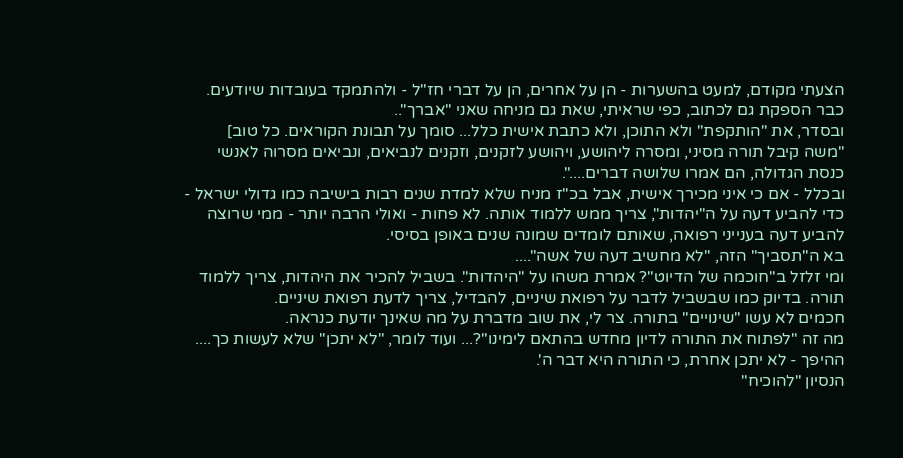הצעתי מקודם, למעט בהשערות - הן על אחרים, הן על דברי חז"ל - ולהתמקד בעובדות שיודעים. כבר הספקת גם לכתוב, כפי שראיתי, שאת גם מניחה שאני "אברך"..
ובסדר, את "הותקפת" ולא התוכן, ולא כתבת אישית כלל... סומך על תבונת הקוראים. כל טוב]
"משה קיבל תורה מסיני, ומסרה ליהושע, ויהושע לזקנים, וזקנים לנביאים, ונביאים מסרוה לאנשי כנסת הגדולה, הם אמרו שלושה דברים....".
ובכלל - אם כי איני מכירך אישית, אבל בכ"ז מניח שלא למדת שנים רבות בישיבה כמו גדולי ישראל - כדי להביע דעה על ה"יהדות", צריך ממש ללמוד אותה. לא פחות - ואולי הרבה יותר - ממי שרוצה להביע דעה בענייני רפואה, שאותם לומדים שמונה שנים באופן בסיסי.
בא ה"תסביך" הזה, "לא מחשיב דעה של אשה"....
ומי זלזל ב"חוכמה של הדיוט"? אמרת משהו על "היהדות". בשביל להכיר את היהדות, צריך ללמוד תורה. בדיוק כמו שבשביל לדבר על רפואת שיניים, להבדיל, צריך לדעת רפואת שיניים.
חכמים לא עשו "שינויים" בתורה. צר לי, את שוב מדברת על מה שאינך יודעת כנראה.
מה זה "לפתוח את התורה לדיון מחדש בהתאם לימינו"?... ועוד לומר, "לא יתכן" שלא לעשות כך....
ההיפך - לא יתכן אחרת, כי התורה היא דבר ה'.
הנסיון "להוכיח"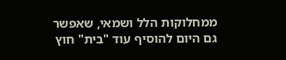ממחלוקות הלל ושמאי, שאפשר גם היום להוסיף עוד "בית" חוץ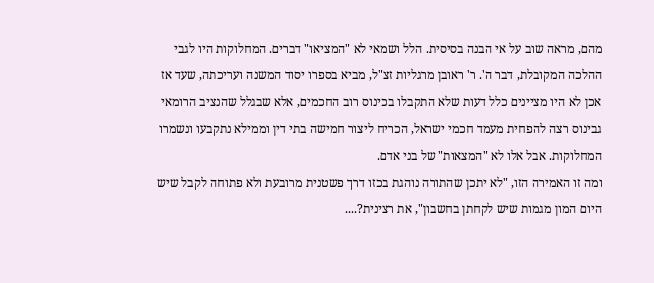מהם, מראה שוב על אי הבנה בסיסית. הלל ושמאי לא "המציאו" דברים. המחלוקות היו לגבי ההלכה המקובלת, דבר ה'. ר' ראובן מרגליות זצ"ל, מביא בספרו יסוד המשנה ועריכתה, שעד אז אכן לא היו מציינים כלל דעות שלא התקבלו בכינוס רוב החכמים, אלא שבגלל שהנציב הרומאי גבינוס רצה להפחית מעמד חכמי ישראל, הכריח ליצור חמישה בתי דין וממילא נתקבעו ונשמרו המחלוקות. אבל אלו לא "המצאות" של בני אדם.
ומה זו האמירה הזו, "לא יתכן שהתורה נוהגת בכזו דרך פשטנית מרובעת ולא פתוחה לקבל שיש היום המון מגמות שיש לקחתן בחשבון", את רצינית?....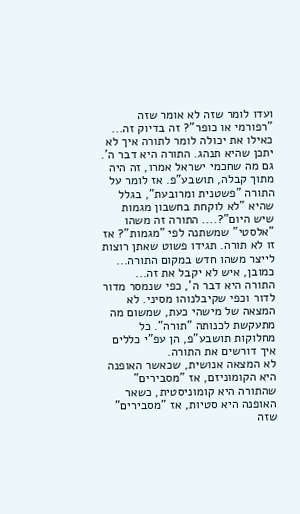ועדו לומר שזה לא אומר שזה "רפורמי או כופר"? זה בדיוק זה... כאילו את יכולה לומר לתורה איך לא יתכן שהיא תנהג. התורה היא דבר ה'. גם מה שחכמי ישראל אמרו, זה היה מתוך קבלה, תושבע"פ. אז לומר על התורה "פשטנית ומרובעת", בגלל שהיא "לא לוקחת בחשבון מגמות שיש היום"?.... התורה זה משהו "אלסטי" שמשתנה לפי "מגמות"? אז זו לא תורה. תגידו פשוט שאתן רוצות לייצר משהו חדש במקום התורה... כמובן, איש לא יקבל את זה...
התורה היא דבר ה', כפי שנמסר מדור לדור וכפי שקיבלנוהו מסיני. לא המצאה של מישהי כעת, שמשום מה מתעקשת לכנותה "תורה". כל מחלוקות תושבע"פ, הן עפ"י כללים איך דורשים את התורה.
לא המצאה אנושית, שכאשר האופנה היא הקומוניזם, אז "מסבירים" שהתורה היא קומוניסטית, כשאר האופנה היא סטיות, אז "מסבירים" שזה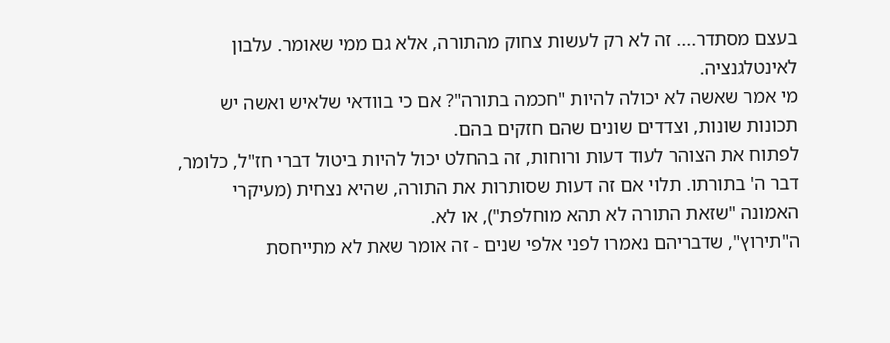בעצם מסתדר.... זה לא רק לעשות צחוק מהתורה, אלא גם ממי שאומר. עלבון לאינטלגנציה.
מי אמר שאשה לא יכולה להיות "חכמה בתורה"? אם כי בוודאי שלאיש ואשה יש תכונות שונות, וצדדים שונים שהם חזקים בהם.
לפתוח את הצוהר לעוד דעות ורוחות, זה בהחלט יכול להיות ביטול דברי חז"ל, כלומר, דבר ה' בתורתו. תלוי אם זה דעות שסותרות את התורה, שהיא נצחית (מעיקרי האמונה "שזאת התורה לא תהא מוחלפת"), או לא.
ה"תירוץ", שדבריהם נאמרו לפני אלפי שנים - זה אומר שאת לא מתייחסת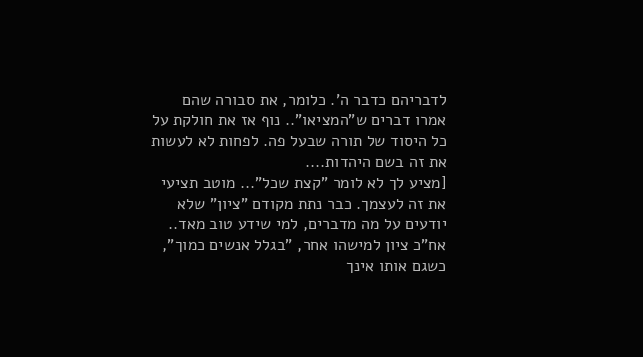לדבריהם כדבר ה'. כלומר, את סבורה שהם אמרו דברים ש"המציאו".. נוף אז את חולקת על כל היסוד של תורה שבעל פה. לפחות לא לעשות את זה בשם היהדות....
[מציע לך לא לומר "קצת שכל"... מוטב תציעי את זה לעצמך. כבר נתת מקודם "ציון" שלא יודעים על מה מדברים, למי שידע טוב מאד.. אח"כ ציון למישהו אחר, "בגלל אנשים כמוך", כשגם אותו אינך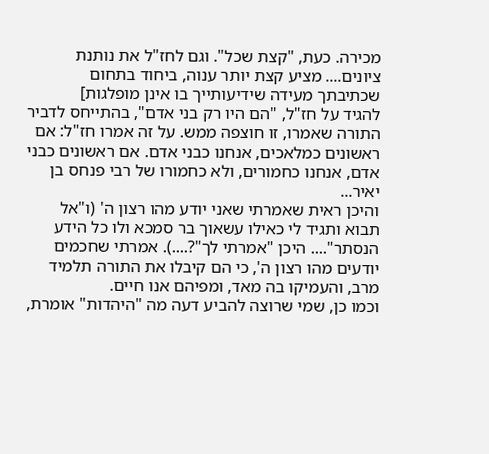מכירה. כעת, "קצת שכל". וגם לחז"ל את נותנת ציונים.... מציע קצת יותר ענוה, ביחוד בתחום שכתיבתך מעידה שידיעותייך בו אינן מופלגות]
להגיד על חז"ל, "הם היו רק בני אדם", בהתייחס לדביר התורה שאמרו, זו חוצפה ממש. על זה אמרו חז"ל: אם ראשונים כמלאכים, אנחנו כבני אדם. אם ראשונים כבני אדם, אנחנו כחמורים, ולא כחמורו של רבי פנחס בן יאיר...
והיכן ראית שאמרתי שאני יודע מהו רצון ה' (ו"אל תבוא ותגיד לי כאילו עשאוך בר סמכא ולו כל הידע הנסתר".... היכן "אמרתי לך"?....). אמרתי שחכמים יודעים מהו רצון ה', כי הם קיבלו את התורה תלמיד מרב, והעמיקו בה מאד, ומפיהם אנו חיים.
וכמו כן, שמי שרוצה להביע דעה מה "היהדות" אומרת,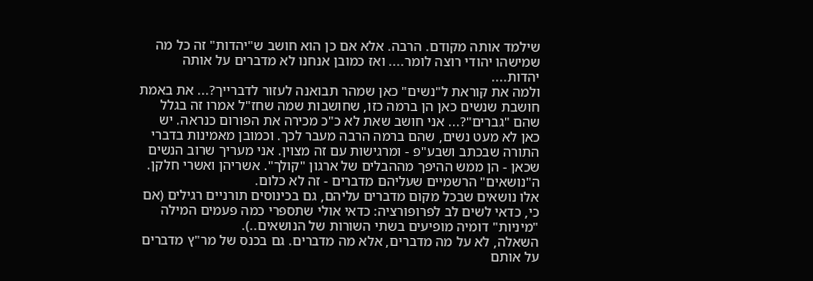שילמד אותה מקודם. הרבה. אלא אם כן הוא חושב ש"יהדות" זה כל מה שמישהו יהודי רוצה לומר.... ואז כמובן אנחנו לא מדברים על אותה יהדות....
ולמה את קוראת ל"נשים" כאן שמהר תבואנה לעזור לדברייך?... את באמת חושבת שנשים כאן הן ברמה כזו, שחושבות שמה שחז"ל אמרו זה בגלל שהם "גברים"?... אני חושב שאת לא כ"כ מכירה את הפורום כנראה. יש כאן לא מעט נשים, שהם ברמה הרבה מעבר לכך. וכמובן מאמינות בדברי התורה שבכתב ושבע"פ - ומרגישות עם זה מצוין. אני מעריך שרוב הנשים שכאן - הן ממש ההיפך מההבלים של ארגון "קולך". אשריהן ואשרי חלקן.
ה"נושאים" הרשמיים שעליהם מדברים - זה לא כלום.
אלו נושאים שבכל מקום מדברים עליהם, גם בכינוסים תורניים רגילים (אם כי, כדאי לשים לב לפרופורציה: כדאי אולי שתספרי כמה פעמים המילה "מיניות" דומיה מופיעים בשתי השורות של הנושאים..).
השאלה, לא על מה מדברים, אלא מה מדברים. גם בכנס של מר"ץ מדברים על אותם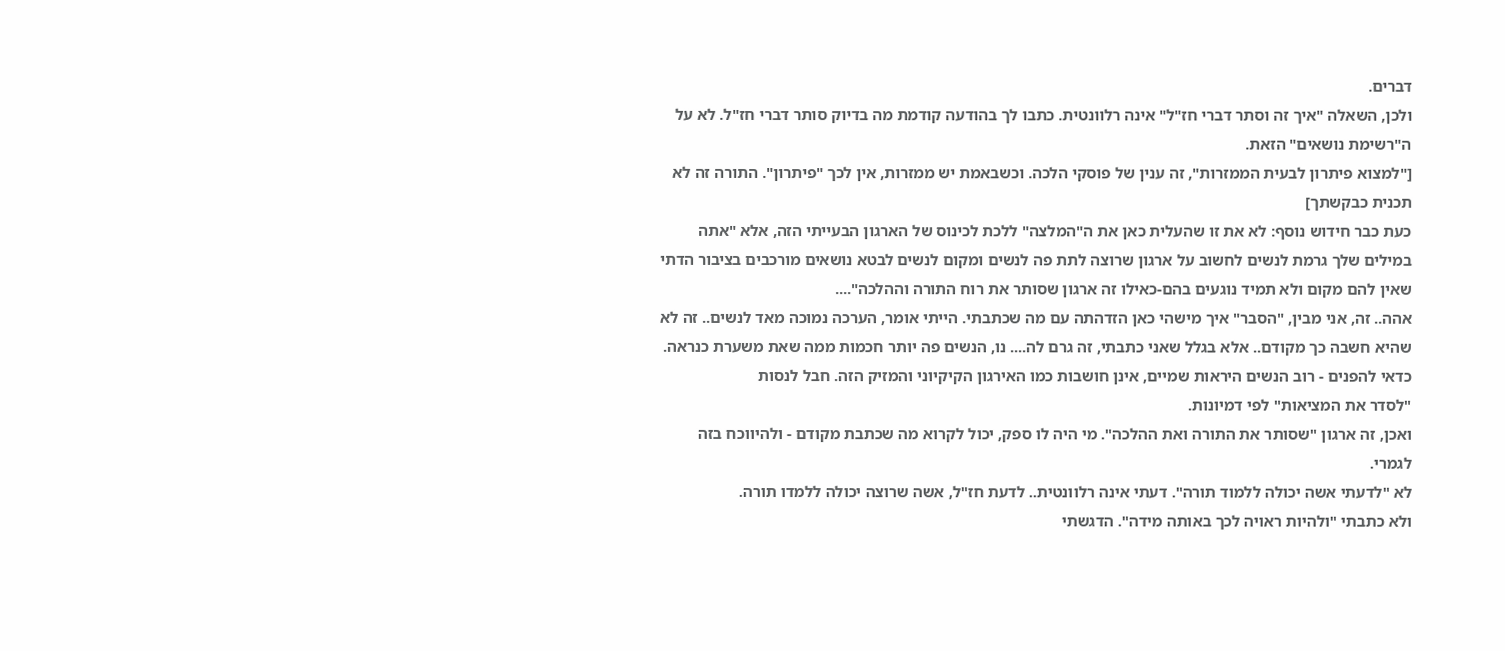דברים.
ולכן, השאלה "איך זה וסתר דברי חז"ל" אינה רלוונטית. כתבו לך בהודעה קודמת מה בדיוק סותר דברי חז"ל. לא על ה"רשימת נושאים" הזאת.
["למצוא פיתרון לבעית הממזרות", זה ענין של פוסקי הלכה. וכשבאמת יש ממזרות, אין לכך "פיתרון". התורה זה לא תכנית כבקשתך]
כעת כבר חידוש נוסף: לא את זו שהעלית כאן את ה"המלצה" ללכת לכינוס של הארגון הבעייתי הזה, אלא "אתה במילים שלך גרמת לנשים לחשוב על ארגון שרוצה לתת פה לנשים ומקום לנשים לבטא נושאים מורכבים בציבור הדתי שאין להם מקום ולא תמיד נוגעים בהם-כאילו זה ארגון שסותר את רוח התורה וההלכה"....
אהה.. זה, אני מבין, "הסבר" איך מישהי כאן הזדהתה עם מה שכתבתי. הייתי אומר, הערכה נמוכה מאד לנשים.. זה לא שהיא חשבה כך מקודם.. אלא בגלל שאני כתבתי, זה גרם לה.... נו, הנשים פה יותר חכמות ממה שאת משערת כנראה.
כדאי להפנים - רוב הנשים היראות שמיים, אינן חושבות כמו האירגון הקיקיוני והמזיק הזה. חבל לנסות
"לסדר את המציאות" לפי דמיונות.
ואכן, זה ארגון "שסותר את התורה ואת ההלכה". מי היה לו ספק, יכול לקרוא מה שכתבת מקודם - ולהיווכח בזה לגמרי.
לא "לדעתי אשה יכולה ללמוד תורה". דעתי אינה רלוונטית.. לדעת חז"ל, אשה שרוצה יכולה ללמדו תורה.
ולא כתבתי "ולהיות ראויה לכך באותה מידה". הדגשתי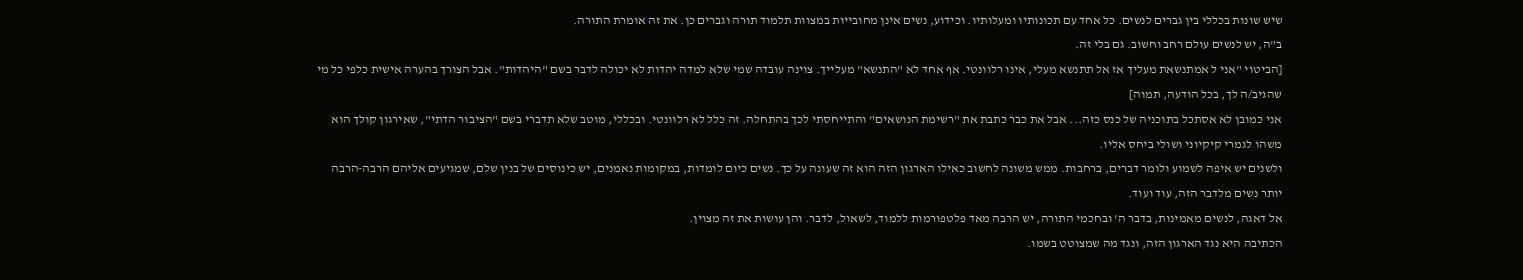שיש שונות בכללי בין גברים לנשים. כל אחד עם תכונותיו ומעלותיו. וכידוע, נשים אינן מחובייות במצוות תלמוד תורה וגברים כן. את זה אומרת התורה.
ב"ה, יש לנשים עולם רחב וחשוב. גם בלי זה.
[הביטוי "אני ל אמתנשאת מעליך אז אל תתנשא מעלי, אינו רלוונטי. אף אחד לא "התנשא" מעלייך. צוינה עובדה שמי שלא למדה יהדות לא יכולה לדבר בשם "היהדות". אבל הצורך בהערה אישית כלפי כל מי שהגיב/ה לך, בכל הודעה, תמוה]
אני כמובן לא אסתכל בתוכניה של כנס כזה... אבל את כבר כתבת את "רשימת הנושאים" והתייחסתי לכך בהתחלה. זה כלל לא רלוונטי. ובכללי, מוטב שלא תדברי בשם "הציבור הדתי", שאירגון קולך הוא משהו לגמרי קיקיוני ושולי ביחס אליו.
ולשנים יש איפה לשמוע ולומר דברים, ברחבות. ממש משונה לחשוב כאילו הארגון הזה הוא זה שעונה על כך. נשים כיום לומדות, במקומות נאמנים, יש כינוסים של בנין שלם, שמגיעים אליהם הרבה-הרבה יותר נשים מלדבר הזה, עוד ועוד.
אל דאגה, לנשים מאמינות, בדבר ה' ובחכמי התורה, יש הרבה מאד פלטפורמות ללמוד, לשאול, לדבר. והן עושות את זה מצוין.
הכתיבה היא נגד הארגון הזה, ונגד מה שמצוטט בשמו.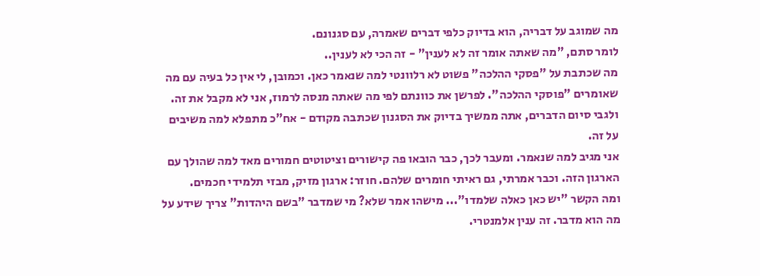מה שמוגב על דבריה, הוא בדיוק כלפי דברים שאמרה, עם סגנונם.
לומר סתם, "מה שאתה אומר זה לא לענין" - זה הכי לא לענין..
מה שכתבת על "פסקי ההלכה" פשוט לא רלוונטי למה שנאמר כאן. וכמובן, לי אין כל בעיה עם מה שאומרים "פוסקי ההלכה". לפרשן את כוונתם לפי מה שאתה מנסה לרמוז, אני לא מקבל את זה.
ולגבי סיום הדברים, אתה ממשיך בדיוק את הסגנון שכתבה מקודם - אח"כ מתפלא למה משיבים על זה.
אני מגיב למה שנאמר. ומעבר לכך, כבר הובאו פה קישורים וציטוטים חמורים מאד למה שהולך עם הארגון הזה. וכבר אמרתי, גם ראיתי חומרים שלהם. חוזר: ארגון מזיק, מבזי תלמידי חכמים.
ומה הקשר "יש כאן כאלה שלמדו"... מישהו אמר שלא? מי שמדבר "בשם היהדות" צריך שידע על מה הוא מדבר. זה ענין אלמנטרי.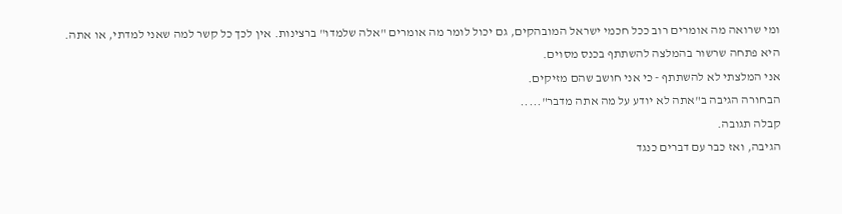ומי שרואה מה אומרים רוב ככל חכמי ישראל המובהקים, גם יכול לומר מה אומרים "אלה שלמדו" ברצינות. אין לכך כל קשר למה שאני למדתי, או אתה.
היא פתחה שרשור בהמלצה להשתתף בכנס מסוים.
אני המלצתי לא להשתתף - כי אני חושב שהם מזיקים.
הבחורה הגיבה ב"אתה לא יודע על מה אתה מדבר".....
קבלה תגובה.
הגיבה, ואז כבר עם דברים כנגד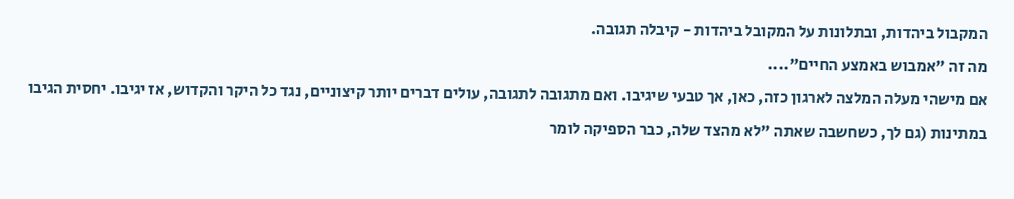המקבול ביהדות, ובתלונות על המקובל ביהדות - קיבלה תגובה.
מה זה "אמבוש באמצע החיים"....
אם מישהי מעלה המלצה לארגון כזה, כאן, אך טבעי שיגיבו. ואם מתגובה לתגובה, עולים דברים יותר קיצוניים, נגד כל היקר והקדוש, אז יגיבו. יחסית הגיבו במתינות (גם לך, כשחשבה שאתה "לא מהצד שלה, כבר הספיקה לומר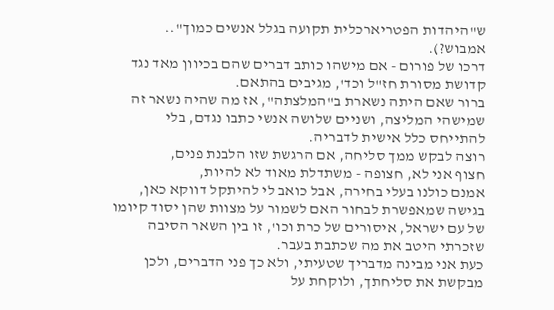ש"היהדות הפטריארכלית תקועה בגלל אנשים כמוך".. אמבוש?).
דרכו של פורום - אם מישהו כותב דברים שהם בכיוון מאד נגד קדושת מסורת חז"ל וכד', מגיבים בהתאם.
ברור שאם היתה נשארת ב"המלצתה", אז מה שהיה נשאר זה שמישהי המליצה, ושניים שלושה אנשי כתבו נגדם, בלי להתייחס כלל אישית לדבריה.
רוצה לבקש ממך סליחה, אם הרגשת שזו הלבנת פנים,
חצוף אני לא, חצופה - משתדלת מאוד לא להיות,
אמנם כולנו בעלי בחירה, אבל כואב לי להיתקל דווקא כאן, בגישה שמאפשרת לבחור האם לשמור על מצוות שהן יסוד קיומו של עם ישראל, איסורים של כרת וכו', זו בין השאר הסיבה שזכרתי היטב את מה שכתבת בעבר.
כעת אני מבינה מדבריך שטעיתי, ולא כך פני הדברים, ולכן מבקשת את סליחתך, ולוקחת על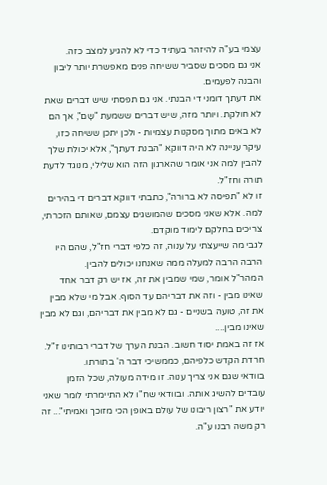עצמי בע"ה להיזהר בעתיד כדי לא להגיע למצב כזה.
אני גם מסכים שסביר ששיחה פנים מאפשרת יותר ליבון והבנה לפעמים.
את דעתך דומני די הבנתי. אני גם תפסתי שיש דברים שאת לא חולקת. ויותר מזה, שיש דברים ששמעת "שָם", אך הם לא באים מתוך מסקנות עצמיות - ולכן יתכן ששיחה כזו, עיקר עניינה לא היה דווקא "הבנת דעתך", אלא יכולת שלך להבין למה אני אומר שהארגון הזה הוא שלילי, מנוגד לדעת תורה וחז"ל.
זו לא "תפיסה לא ברורה", כתבתי דווקא דברים די בהירים למה. אלא שאני מסכים שהמושגים עצמם, שאותם הזכרתי, צריכים בחלקם לימוד מוקדם.
לגבי מה שייעצתי על ענוה, זה כלפי דברי חז"ל, שהם היו הרבה הרבה למעלה ממה שאנחנו יכולים להבין.
המהר"ל אומר, שמי שמבין את זה, אז יש רק דבר אחד שאינו מבין - וזה את דבריהם עד הסוף. אבל מי שלא מבין את זה, טועה בשניים - גם לא מבין את דבריהם, וגם לא מבין שאינו מבין....
אז זה באמת יסוד חשוב. הבנת הערך של דברי רבותינו ז"ל. חרדת הקדש כלפיהם, כממשיכי דבר ה' בתורתו.
בוודאי שגם אני צריך ענוה. זו מידה מעולה, שכל הזמן עובדים להשיג אותה. ובוודאי שח"ו לא התיימרתי לומר שאני יודע את "רצון ריבונו של עולם באופן הכי מזוכך ואמיתי"... זה רק משה רבנו ע"ה.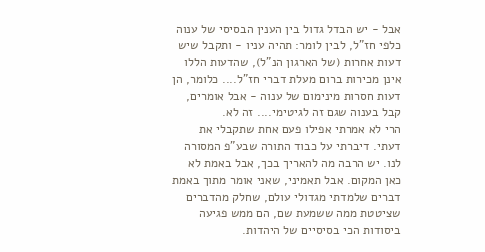אבל - יש הבדל גדול בין הענין הבסיסי של ענוה כלפי חז"ל, לבין לומר: תהיה עניו - ותקבל שיש דעות אחרות (של הארגון הנ"ל), שהדעות הללו אינן מכירות ברום מעלת דברי חז"ל.... כלומר, הן דעות חסרות מינימום של ענוה - אבל אומרים, קבל בענוה שגם זה לגיטימי.... זה לא.
הרי לא אמרתי אפילו פעם אחת שתקבלי את דעתי. דיברתי על כבוד התורה שבע"פ המסורה לנו. יש הרבה מה להאריך בכך, אבל באמת לא כאן המקום. אבל תאמיני, שאני אומר מתוך באמת דברים שלמדתי מגדולי עולם, שחלק מהדברים שציטטת ממה ששמעת שם, הם ממש פגיעה ביסודות הכי בסיסיים של היהדות.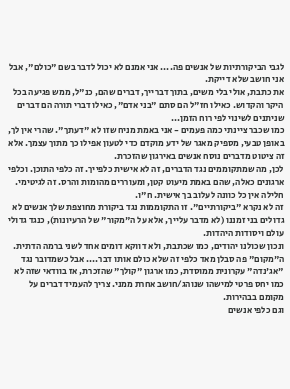לגבי הביקורתיות של אנשים פה.... אני אמנם לא יכול לדבר בשם "כולם", אבל אני חושב שלא דייקת.
את כתבת, אולי בלי משים, בתוך דברייך, דברים שהם, כנ"ל, ממש פגיעה בכל היקר והקדוש. כאילו חז"ל הם סתם "בני אדם", כאילו דברי תורה הם דברים שניתנים לשינוי לפי רוח הזמן...
כמו שכבר ציינתי כמה פעמים - אני באמת מניח שזו לא "דעתך". שהרי אין לך, באופן טבעי, מספיק מאגר של ידע מוקדם כדי לטעון אפילו כך מתוך עצמך. אלא זה ציטוט מדברים נוסח אנשים באירגון שהזכרת.
לכן, מה שמתקוממים נגד הדברים, זה לא אישית כלפייך. זה כלפי התוכן. וכלפי ארגונים כאלה, שהם באמת מיעוט קטן, ומעוררים מהומות והרס. זה לגיטימי. חלילה אין כל כוונה לעלוב בך אישית. ח"ו.
זה לא נקרא "ביקורתיים". זו התקוממות נגד ביקורת מחוצפת שלך אנשים לא גדולים בני זמננו (לא מדבר עלייך, אלא על ה"מקור" של הרעיונות), כנגד גדולי עולם ויסודות היהדות.
ונכון שכולנו יהודים, כמו שכתבת, ולא דווקא דומים אחד לשני ברמה הדתית. ה"מקום" פה סבלן מאד כלפי זה שלא כולם אותו דבר.... אבל כשמדובר נגד "אג'נדה" עקרונית ממוסדת, כמו ארגון "קולך" שהזכרת, אז בוודאי שזה לא כמו יחס פרטי למישהו שנוהג/חושב אחרת ממני. צריך להעמיד דברים על מקומם בבהירות.
וגם כלפי אנשים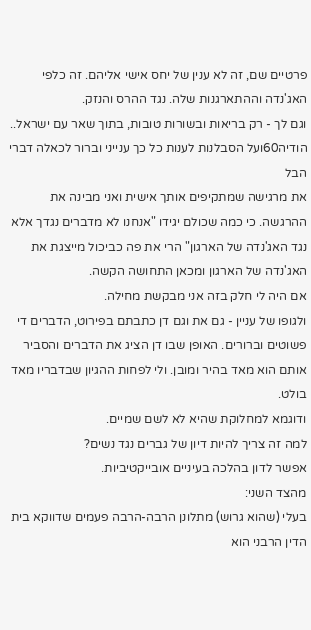פרטיים שם, זה לא ענין של יחס אישי אליהם. זה כלפי האג'נדה וההתארגנות שלה. נגד ההרס והנזק.
וגם לך - רק בריאות ובשורות טובות, בתוך שאר עם ישראל..
הודיה60ועל הסבלנות לענות כל כך ענייני וברור לכאלה דברי הבל
את מרגישה שמתקיפים אותך אישית ואני מבינה את ההרגשה. כי כמה שכולם יגידו "אנחנו לא מדברים נגדך אלא נגד האג'נדה של הארגון" הרי את פה כביכול מייצגת את האג'נדה של הארגון ומכאן התחושה הקשה.
אם היה לי חלק בזה אני מבקשת מחילה.
ולגופו של עניין - גם את וגם דן כתבתם בפירוט, הדברים די פשוטים וברורים. האופן שבו דן הציג את הדברים והסביר אותם הוא מאד בהיר ומובן. ולי לפחות ההגיון שבדבריו מאד בולט.
ודוגמא למחלוקת שהיא לא לשם שמיים.
למה זה צריך להיות דיון של גברים נגד נשים?
אפשר לדון בהלכה בעיניים אובייקטיביות.
מהצד השני:
בעלי (שהוא גרוש) מתלונן הרבה-הרבה פעמים שדווקא בית הדין הרבני הוא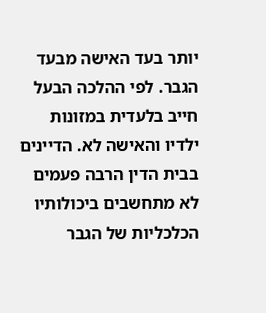יותר בעד האישה מבעד הגבר. לפי ההלכה הבעל חייב בלעדית במזונות ילדיו והאישה לא. הדיינים בבית הדין הרבה פעמים לא מתחשבים ביכולותיו הכלכליות של הגבר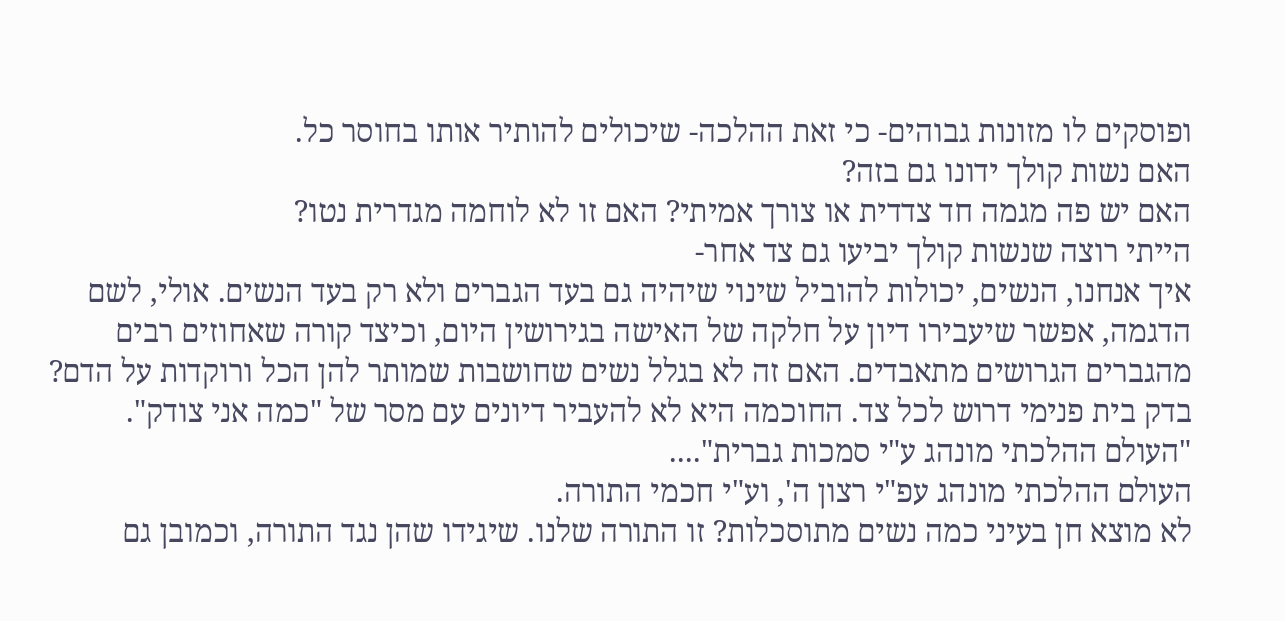ופוסקים לו מזונות גבוהים- כי זאת ההלכה- שיכולים להותיר אותו בחוסר כל.
האם נשות קולך ידונו גם בזה?
האם יש פה מגמה חד צדדית או צורך אמיתי? האם זו לא לוחמה מגדרית נטו?
הייתי רוצה שנשות קולך יביעו גם צד אחר-
איך אנחנו, הנשים, יכולות להוביל שינוי שיהיה גם בעד הגברים ולא רק בעד הנשים. אולי, לשם הדגמה, אפשר שיעבירו דיון על חלקה של האישה בגירושין היום, וכיצד קורה שאחוזים רבים מהגברים הגרושים מתאבדים. האם זה לא בגלל נשים שחושבות שמותר להן הכל ורוקדות על הדם?
בדק בית פנימי דרוש לכל צד. החוכמה היא לא להעביר דיונים עם מסר של "כמה אני צודק".
"העולם ההלכתי מונהג ע"י סמכות גברית"....
העולם ההלכתי מונהג עפ"י רצון ה', וע"י חכמי התורה.
לא מוצא חן בעיני כמה נשים מתוסכלות? זו התורה שלנו. שיגידו שהן נגד התורה, וכמובן גם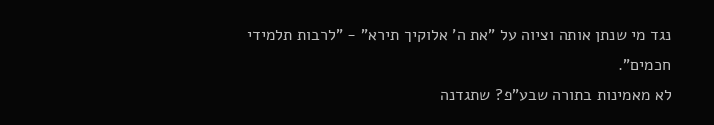נגד מי שנתן אותה וציוה על "את ה' אלוקיך תירא" - "לרבות תלמידי חכמים".
לא מאמינות בתורה שבע"פ? שתגדנה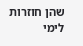שהן חוזרות לימי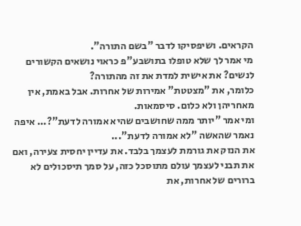הקראים. ושיפסיקו לדבר "בשם התורה".
מי אמר לך שלא טופלו בתושבע"פ כראוי נושאים הקשורים לנשים? את אישית למדת את זה מהתורה?
כלומר, את "מצטטת" אמירות של אחרות. אבל באמת, אין מאחריהן ולא כלום. סיסמאות.
ומי אמר "יותר ממה שחושבים שהיא אמורה לדעת"?... איפה נאמר שהאשה "לא אמורה לדעת"...
את הנזק את גורמת לעצמך בלבד. את עדיין יחסית צעירה, ואם את תבני לעצמך עולם מתוסכל כזה, על סמך תיסכולים לא ברורים של אחרות, את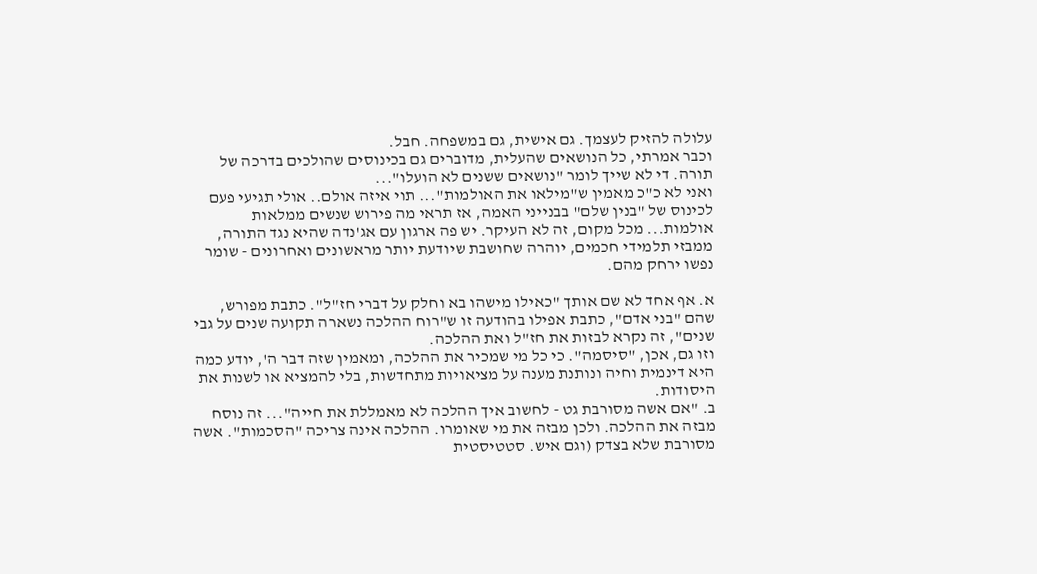עלולה להזיק לעצמך. גם אישית, גם במשפחה. חבל.
וכבר אמרתי, כל הנושאים שהעלית, מדוברים גם בכינוסים שהולכים בדרכה של תורה. די לא שייך לומר "נושאים ששנים לא הועלו"...
ואני לא כ"כ מאמין ש"מילאו את האולמות"... תוי איזה אולם.. אולי תגיעי פעם לכינוס של "בנין שלם" בבנייני האמה, אז תראי מה פירוש שנשים ממלאות אולמות... מכל מקום, זה לא העיקר. יש פה ארגון עם אג'נדה שהיא נגד התורה, ממבזי תלמידי חכמים, יוהרה שחושבת שיודעת יותר מראשונים ואחרונים - שומר נפשו ירחק מהם.

א. אף אחד לא שם אותך "כאילו מישהו בא וחלק על דברי חז"ל". כתבת מפורש, שהם "בני אדם", כתבת אפילו בהודעה זו ש"רוח ההלכה נשארה תקועה שנים על גבי שנים", זה נקרא לבזות את חז"ל ואת ההלכה.
וזו גם, אכן, "סיסמה". כי כל מי שמכיר את ההלכה, ומאמין שזה דבר ה', יודע כמה היא דינמית וחיה ונותנת מענה על מציאויות מתחדשות, בלי להמציא או לשנות את היסודות.
ב. "אם אשה מסורבת גט - לחשוב איך ההלכה לא מאמללת את חייה"... זה נוסח מבזה את ההלכה. ולכן מבזה את מי שאומרו. ההלכה אינה צריכה "הסכמות". אשה מסורבת שלא בצדק (וגם איש. סטטיסטית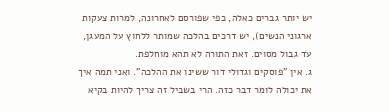יש יותר גברים כאלה, כפי שפורסם לאחרונה, למרות צעקות ארגוני הנשים), יש דרכים בהלכה שמותר ללחוץ על המעגן, עד גבול מסוים. זאת התורה לא תהא מוחלפת.
ג. אין "פוסקים וגדולי דור ששינו את ההלכה". ואני תמה איך את יכולה לומר דבר כזה. הרי בשביל זה צריך להיות בקיא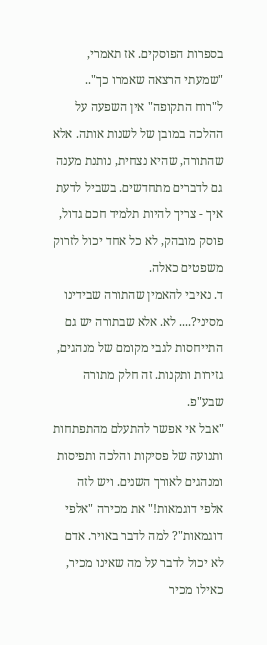בספרות הפוסקים. אז תאמרי, "שמעתי הרצאה שאמרו כך"..
ל"רוח התקופה" אין השפעה על ההלכה במובן של לשנות אותה. אלא שהתורה, שהיא נצחית, נותנת מענה גם לדברים מתחדשים. בשביל לדעת איך - צריך להיות תלמיד חכם גדול, פוסק מובהק, לא כל אחד יכול לזרוק משפטים כאלה.
ד. נאיבי להאמין שהתורה שבידינו מסיני?.... לא. אלא שבתורה יש גם התייחסות לגבי מקומם של מנהגים, גזירות ותקנות. זה חלק מתורה שבע"פ.
"אבל אי אפשר להתעלם מהתפתחות ותנועה של פסיקות והלכה ותפיסות ומנהגים לאורך השנים. ויש לזה אלפי דוגמאות!" את מכירה "אלפי דוגמאות"? למה לדבר באויר. אדם לא יכול לדבר על מה שאינו מכיר, כאילו מכיר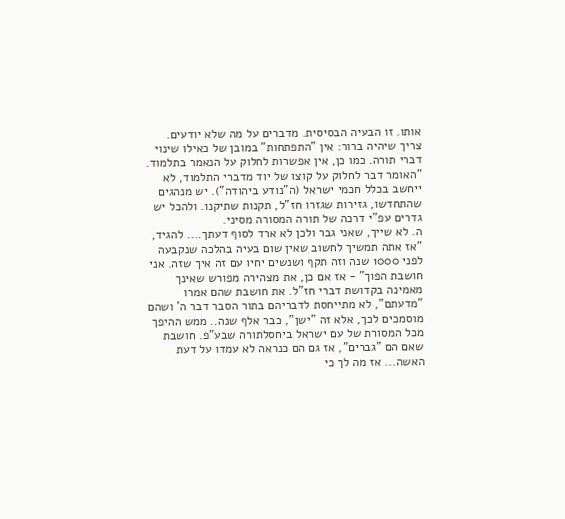אותו. זו הבעיה הבסיסית. מדברים על מה שלא יודעים.
צריך שיהיה ברור: אין "התפתחות" במובן של כאילו שינוי דברי תורה. כמו כן, אין אפשרות לחלוק על הנאמר בתלמוד. "האומר דבר לחלוק על קוצו של יוד מדברי התלמוד, לא ייחשב בכלל חכמי ישראל (ה"נודע ביהודה"). יש מנהגים שהתחדשו, גזירות שגזרו חז"ל, תקנות שתיקנו. ולהכל יש גדרים עפ"י דרכה של תורה המסורה מסיני.
ה. לא שייך, שאני גבר ולכן לא ארד לסוף דעתך.... להגיד, "אז אתה תמשיך לחשוב שאין שום בעיה בהלכה שנקבעה לפני 1000 שנה וזה תקף ושנשים יחיו עם זה איך שזה. אני חושבת הפוך" - אז אם כן, את מצהירה מפורש שאינך מאמינה בקדושת דברי חז"ל. את חושבת שהם אמרו "מדעתם", לא מתייחסת לדבריהם בתור הסבר דבר ה' ושהם מוסמכים לכך, אלא זה "ישן", כבר אלף שנה.. ממש ההיפך מכל המסורת של עם ישראל ביחסלתורה שבע"פ. חושבת שאם הם "גברים", אז גם הם כנראה לא עמדו על דעת האשה... אז מה לך כי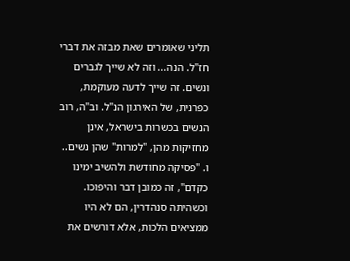תליני שאומרים שאת מבזה את דברי חז"ל. הנה... וזה לא שייך לגברים ונשים. זה שייך לדעה מעוקמת, כפרנית, של האירגון הנ"ל. וב"ה, רוב הנשים בכשרות בישראל, אינן מחזיקות מהן, "למרות" שהן נשים..
ו. "פסיקה מחודשת ולהשיב ימינו כקדם", זה כמובן דבר והיפוכו. וכשהיתה סנהדרין, הם לא היו ממציאים הלכות, אלא דורשים את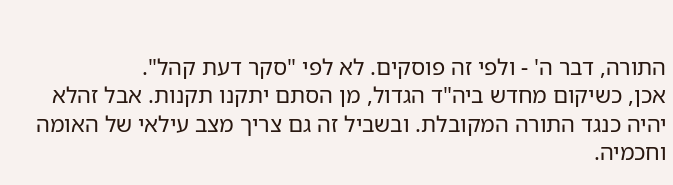התורה, דבר ה' - ולפי זה פוסקים. לא לפי "סקר דעת קהל".
אכן, כשיקום מחדש ביה"ד הגדול, מן הסתם יתקנו תקנות. אבל זהלא יהיה כנגד התורה המקובלת. ובשביל זה גם צריך מצב עילאי של האומה וחכמיה.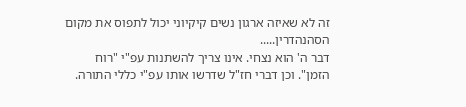זה לא שאיזה ארגון נשים קיקיוני יכול לתפוס את מקום הסהנהדרין.....
דבר ה' הוא נצחי. אינו צריך להשתנות עפ"י "רוח הזמן". וכן דברי חז"ל שדרשו אותו עפ"י כללי התורה.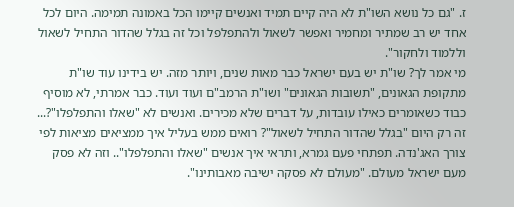ז. "גם כל נושא השו"ת לא היה קיים תמיד ואנשים קיימו הכל באמונה תמימה. היום לכל אחד יש רב שמתיר ומחמיר ואפשר לשאול ולהתפלפל וכל זה בגלל שהדור התחיל לשאול וללמוד ולחקור".
מי אמר לך? שו"ת יש בעם ישראל כבר מאות שנים, ויותר מזה. יש בידינו עוד שו"ת מתקופת הגאונים, "תשובות הגאונים" ושו"ת הרמב"ם ועוד ועוד. כבר אמרתי, לא מוסיף כבוד כשאומרים כאילו עובדות, על דברים שלא מכירים. ואנשים לא "שאלו והתפלפלו"?... זה רק היום "בגלל שהדור התחיל לשאול"? רואים ממש בעליל איך ממציאים מציאות לפי צורך האג'נדה. תפתחי פעם גמרא, ותראי איך אנשים "שאלו והתפלפלו".. וזה לא פסק מעם ישראל מעולם. "מעולם לא פסקה ישיבה מאבותינו".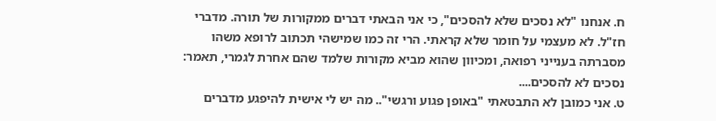ח. אנחנו "לא נסכים שלא להסכים", כי אני הבאתי דברים ממקורות של תורה. מדברי חז"ל. לא מעצמי על חומר שלא קראתי. הרי זה כמו שמישהי תכתוב לרופא משהו מסברתה בענייני רפואה, ומכיוון שהוא מביא מקורות שלמד שהם אחרת לגמרי, תאמר: נסכים לא להסכים....
ט. אני כמובן לא התבטאתי "באופן פגוע ורגשי".. מה יש לי אישית להיפגע מדברים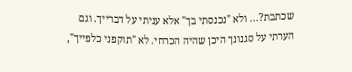שכתבת?... ולא "נכנסתי בך" אלא עניתי על דברייך. וגם הערתי על סגנונך היכן שהיה הכרחי. לא "תוקפני כלפייך",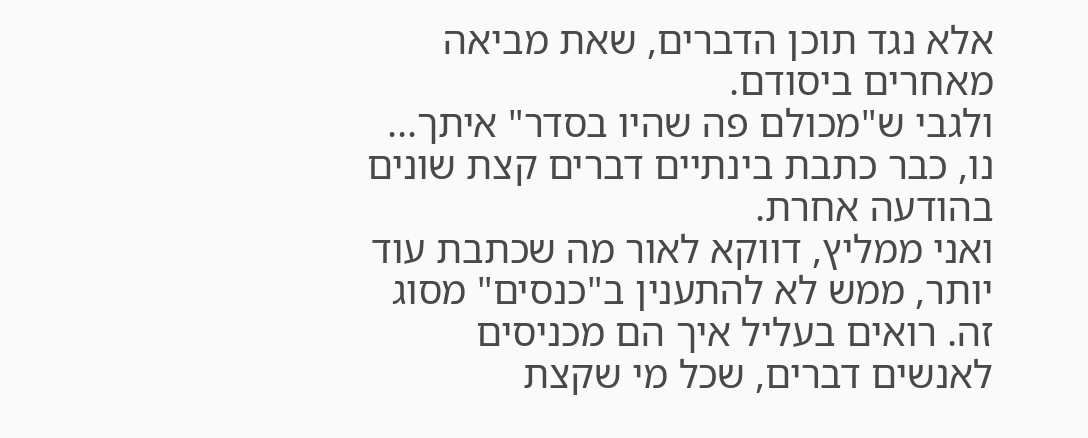אלא נגד תוכן הדברים, שאת מביאה מאחרים ביסודם.
ולגבי ש"מכולם פה שהיו בסדר" איתך... נו, כבר כתבת בינתיים דברים קצת שונים בהודעה אחרת.
ואני ממליץ, דווקא לאור מה שכתבת עוד יותר, ממש לא להתענין ב"כנסים" מסוג זה. רואים בעליל איך הם מכניסים לאנשים דברים, שכל מי שקצת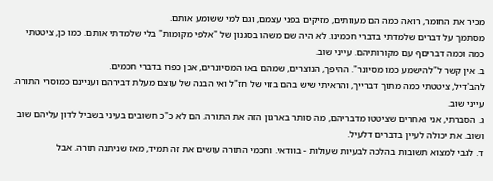מכיר את החומר, רואה כמה הם מעוותים, מזיקים בפני עצמם, וגם למי ששומע אותם.
מסתמך על דברים שלמדתי בדברי חכמינו. לא היה שם משהו בסגנון של "אלפי מקומות" בלי שלמדתי אותם. כמו כן, ציטטתי כמה וכמה דבריםף עם מקורותיהם. עייני שוב.
ב. אין קשר ל"להישמע כמו מסיונר". ההיפך, הנוצרים, שמהם באו המסיונרים, אכן כפרו בדברי חכמים.
להב'דיל, ציטטתי כמה מתוך דברייך, והראיתי שיש בהם בזוי של חז"ל ואי הבנה של עוצם מעלת דבירהם ועניינם כמוסרי התורה. עייני שוב.
ג. הסברתי, אני ואחרים שציטטו מדבריהם, מה סותר בארגון הזה את התורה. הם לא כ"כ חשובים בעיני בשביל לדון עליהם שוב ושוב. את יכולה לעיין בדברים דלעיל.
ד. לגבי למצוא תשובות בהלכה לבעיות שעולות - בוודאי. וחכמי התורה עושים את זה תמיד, מאז שניתנה תורה. אבל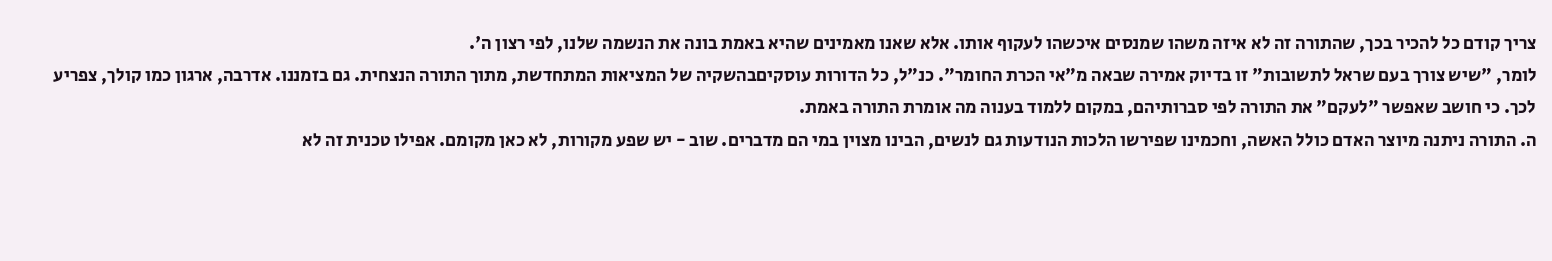צריך קודם כל להכיר בכך, שהתורה זה לא איזה משהו שמנסים איכשהו לעקוף אותו. אלא שאנו מאמינים שהיא באמת בונה את הנשמה שלנו, לפי רצון ה'.
לומר, "שיש צורך בעם שראל לתשובות" זו בדיוק אמירה שבאה מ"אי הכרת החומר". כנ"ל, כל הדורות עוסקיםבהשקיה של המציאות המתחדשת, מתוך התורה הנצחית. גם בזמננו. אדרבה, ארגון כמו קולך, צפריע לכך. כי חושב שאפשר "לעקם" את התורה לפי סברותיהם, במקום ללמוד בענוה מה אומרת התורה באמת.
ה. התורה ניתנה מיוצר האדם כולל האשה, וחכמינו שפירשו הלכות הנודעות גם לנשים, הבינו מצוין במי הם מדברים. שוב - יש שפע מקורות, לא כאן מקומם. אפילו טכנית זה לא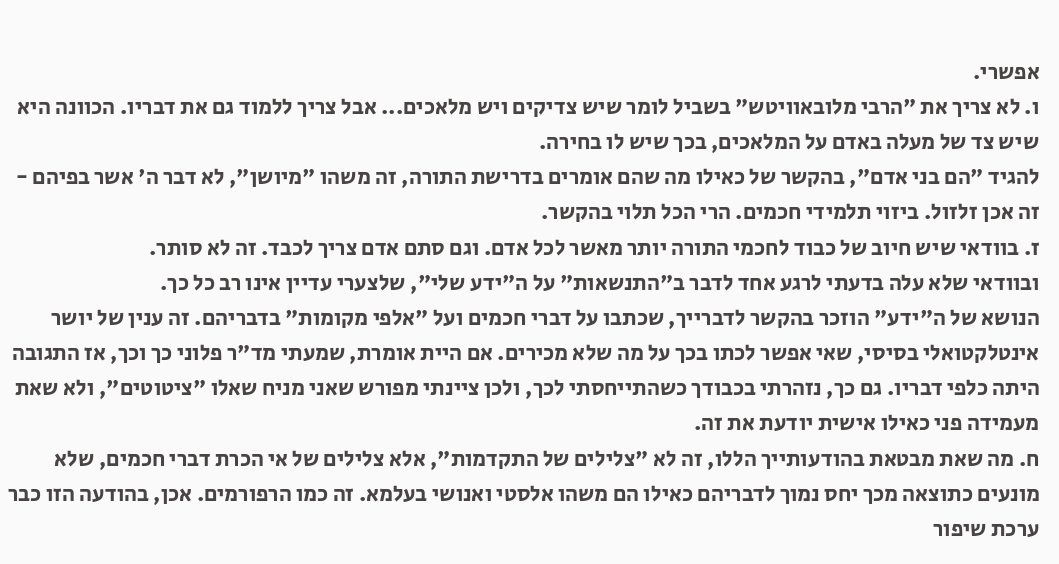אפשרי.
ו. לא צריך את "הרבי מלובאוויטש" בשביל לומר שיש צדיקים ויש מלאכים... אבל צריך ללמוד גם את דבריו. הכוונה היא שיש צד של מעלה באדם על המלאכים, בכך שיש לו בחירה.
להגיד "הם בני אדם", בהקשר של כאילו מה שהם אומרים בדרישת התורה, זה משהו "מיושן", לא דבר ה' אשר בפיהם - זה אכן זלזול. ביזוי תלמידי חכמים. הרי הכל תלוי בהקשר.
ז. בוודאי שיש חיוב של כבוד לחכמי התורה יותר מאשר לכל אדם. וגם סתם אדם צריך לכבד. זה לא סותר.
ובוודאי שלא עלה בדעתי לרגע אחד לדבר ב"התנשאות" על ה"ידע שלי", שלצערי עדיין אינו רב כל כך.
הנושא של ה"ידע" הוזכר בהקשר לדברייך, שכתבו על דברי חכמים ועל "אלפי מקומות" בדבריהם. זה ענין של יושר אינטלקטואלי בסיסי, שאי אפשר לכתו בכך על מה שלא מכירים. אם היית אומרת, שמעתי מד"ר פלוני כך וכך, אז התגובה היתה כלפי דבריו. גם כך, נזהרתי בכבודך כשהתייחסתי לכך, ולכן ציינתי מפורש שאני מניח שאלו "ציטוטים", ולא שאת מעמידה פני כאילו אישית יודעת את זה.
ח. מה שאת מבטאת בהודעותייך הללו, זה לא "צלילים של התקדמות", אלא צלילים של אי הכרת דברי חכמים, שלא מונעים כתוצאה מכך יחס נמוך לדבריהם כאילו הם משהו אלסטי ואנושי בעלמא. זה כמו הרפורמים. אכן, בהודעה הזו כבר ערכת שיפור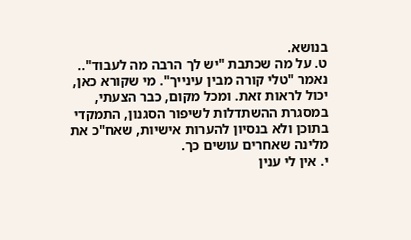בנושא.
ט. על מה שכתבת "יש לך הרבה מה לעבוד".. נאמר "טלי קורה מבין עינייך". מי שקורא כאן, יכול לראות זאת. ומכל מקום, כבר הצעתי, במסגרת ההשתדלות לשיפור הסגנון, התמקדי בתוכן ולא בנסיון להערות אישיות, שאח"כ את מלינה שאחרים עושים כך.
י. אין לי ענין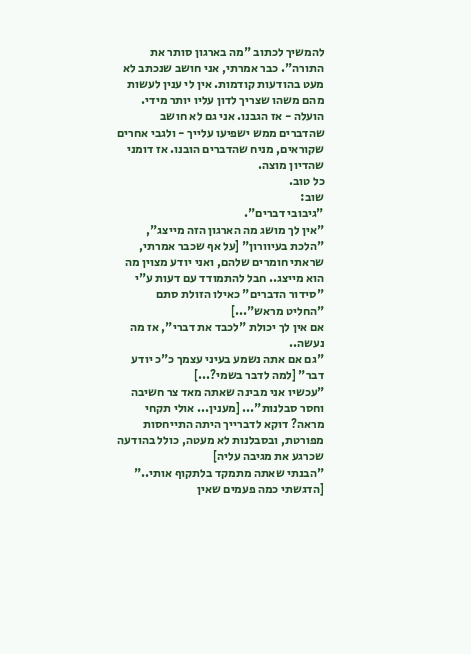להמשיך לכתוב "מה בארגון סותר את התורה". כבר אמרתי, אני חושב שנכתב לא מעט בהודעות קודמות. אין לי ענין לעשות מהם משהו שצריך לדון עליו יותר מידי. הועלה - אז הגבנו. אני גם לא חושב שהדברים ממש ישפיעו עלייך - ולגבי אחרים שקוראים, מניח שהדברים הובנו. אז דומני שהדיון מוצה.
כל טוב.
שוב:
"גיבובי דברים".
"אין לך מושג מה הארגון הזה מייצג", "הלכת בעיוורון" [על אף שכבר אמרתי, שראתי חומרים שלהם, ואני יודע מצוין מה הוא מייצג.. חבל להתמודד עם דעות ע"י "סידור הדברים" כאילו הזולת סתם "החליט מראש"...]
אם אין לך יכולת "לכבד את דברי", אז מה נעשה..
"גם אם אתה נשמע בעיני עצמך כ"כ יודע דבר" [למה לדבר בשמי?...]
"עכשיו אני מבינה שאתה מאד צר חשיבה וחסר סבלנות"... [מענין... אולי תקחי מראה? דוקא לדברייך היתה התייחסות מפורטת, ובסבלנות לא מעטה, כולל בהודעה שכרגע את מגיבה עליה]
"הבנתי שאתה מתמקד בלתקוף אותי.." [הדגשתי כמה פעמים שאין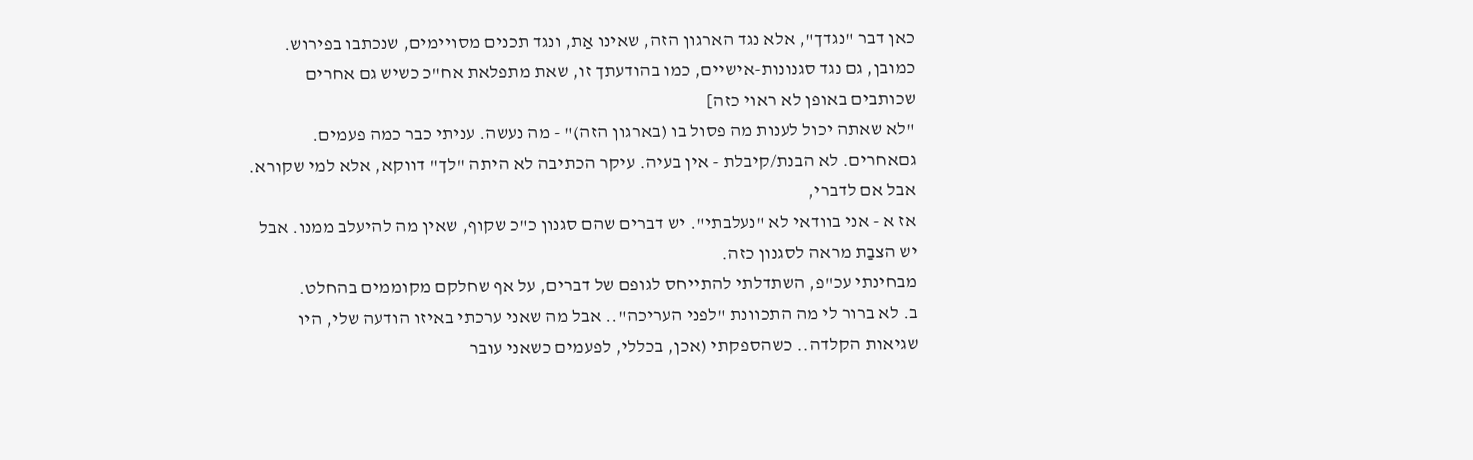כאן דבר "נגדך", אלא נגד הארגון הזה, שאינו אַת, ונגד תכנים מסויימים, שנכתבו בפירוש. כמובן, גם נגד סגנונות-אישיים, כמו בהודעתך זו, שאת מתפלאת אח"כ כשיש גם אחרים שכותבים באופן לא ראוי כזה]
"לא שאתה יכול לענות מה פסול בו (בארגון הזה)" - מה נעשה. עניתי כבר כמה פעמים. גםאחרים. לא הבנת/קיבלת - אין בעיה. עיקר הכתיבה לא היתה "לך" דווקא, אלא למי שקורא.
אבל אם לדברי,
אז א - אני בוודאי לא "נעלבתי". יש דברים שהם סגנון כ"כ שקוף, שאין מה להיעלב ממנו. אבל יש הצבַת מראה לסגנון כזה.
מבחינתי עכ"פ, השתדלתי להתייחס לגופם של דברים, על אף שחלקם מקוממים בהחלט.
ב. לא ברור לי מה התכוונת "לפני העריכה".. אבל מה שאני ערכתי באיזו הודעה שלי, היו שגיאות הקלדה.. כשהספקתי (אכן, בכללי, לפעמים כשאני עובר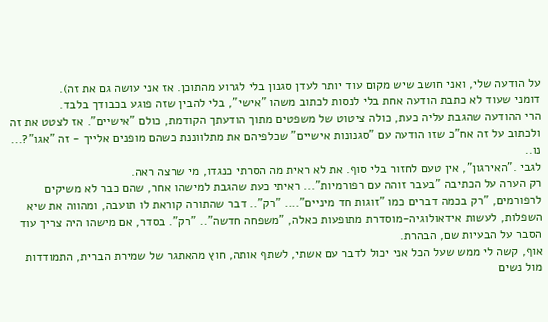על הודעה שלי, ואני חושב שיש מקום עוד יותר לעדן סגנון בלי לגרוע מהתוכן. אז אני עושה גם את זה).
דומני שעוד לא כתבת הודעה אחת בלי לנסות לכתוב משהו "אישי", בלי להבין שזה פוגע בכבודך בלבד.
הרי ההודעה שהגבת עליה כעת, כולה ציטוט של משפטים מתוך הודעתך הקודמת, כולם "אישיים". אז לצטט את זה ולכתוב על זה אח"כ שזו הודעה עם "סגנונות אישיים" שכלפיהם את מתלווננת כשהם מופנים אלייך - זה "אגו"?... נו..
לגבי ."האירגון", אין טעם לחזור בלי סוף. את לא ראית מה הסרתי כנגדו, מי שרצה ראה.
רק הערה על הכתיבה "בעבר זוהה עם רפורמיות"... ראיתי כעת שהגבת למישהו אחר, שהם כבר לא משיקים לרפורמים, "רק בכמה דברים כמו "זוגות חד מיניים".... "רק".. דבר שהתורה קוראת לו תועבה, ומהווה את שיא השפלות, לעשות אידאולוגיה-מוסדרת מתופעות כאלה, "משפחה חדשה".. "רק". בסדר, אם מישהו היה צריך עוד הסבר על הבעיות שם, הבהרת.
אוף, קשה לי ממש שעל הכל אני יכול לדבר עם אשתי, לשתף אותה, חוץ מהאתגר של שמירת הברית, התמודדות מול נשים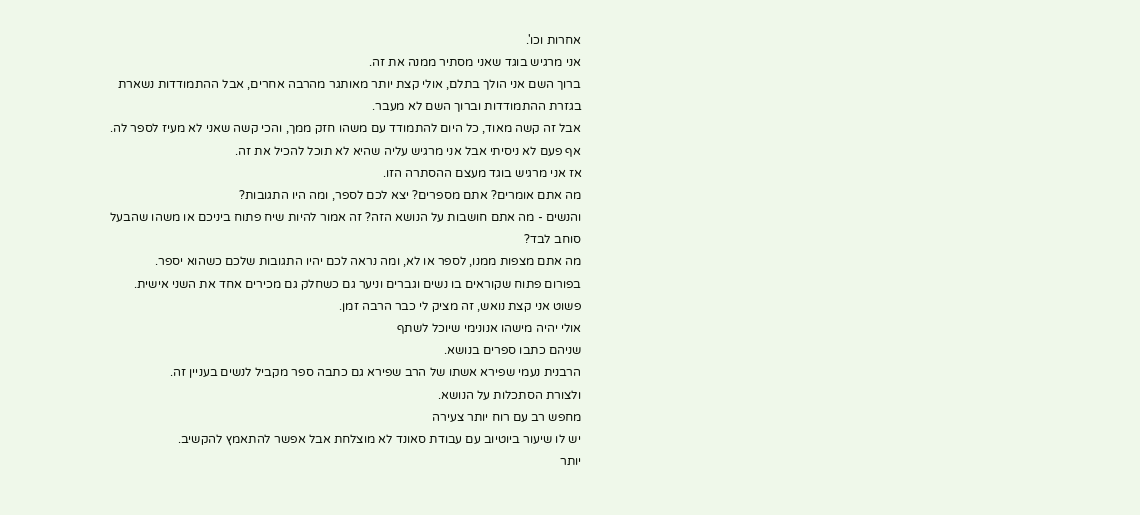אחרות וכו'.
אני מרגיש בוגד שאני מסתיר ממנה את זה.
ברוך השם אני הולך בתלם, אולי קצת יותר מאותגר מהרבה אחרים, אבל ההתמודדות נשארת בגזרת ההתמודדות וברוך השם לא מעבר.
אבל זה קשה מאוד, כל היום להתמודד עם משהו חזק ממך, והכי קשה שאני לא מעיז לספר לה.
אף פעם לא ניסיתי אבל אני מרגיש עליה שהיא לא תוכל להכיל את זה.
אז אני מרגיש בוגד מעצם ההסתרה הזו.
מה אתם אומרים? אתם מספרים? יצא לכם לספר, ומה היו התגובות?
והנשים - מה אתם חושבות על הנושא הזה? זה אמור להיות שיח פתוח ביניכם או משהו שהבעל סוחב לבד?
מה אתם מצפות ממנו, לספר או לא, ומה נראה לכם יהיו התגובות שלכם כשהוא יספר.
בפורום פתוח שקוראים בו נשים וגברים וניער גם כשחלק גם מכירים אחד את השני אישית.
פשוט אני קצת נואש, זה מציק לי כבר הרבה זמן.
אולי יהיה מישהו אנונימי שיוכל לשתף
שניהם כתבו ספרים בנושא.
הרבנית נעמי שפירא אשתו של הרב שפירא גם כתבה ספר מקביל לנשים בעניין זה.
ולצורת הסתכלות על הנושא.
מחפש רב עם רוח יותר צעירה
יש לו שיעור ביוטיוב עם עבודת סאונד לא מוצלחת אבל אפשר להתאמץ להקשיב.
יותר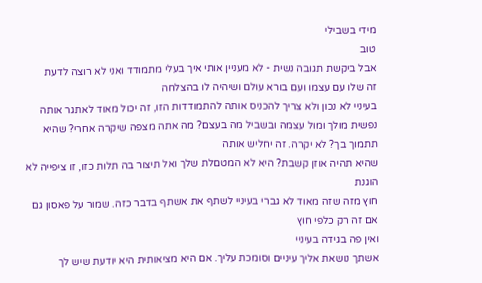מידי בשבילי
טוב
אבל ביקשת תגובה נשית - לא מעניין אותי איך בעלי מתמודד ואני לא רוצה לדעת
זה שלו עם עצמו ועם בורא עולם ושיהיה לו בהצלחה
בעיניי לא נכון ולא צריך להכניס אותה להתמודדות הזו, זה יכול מאוד לאתגר אותה נפשית מולך ומול עצמה ובשביל מה בעצם? מה אתה מצפה שיקרה אחרי? שהיא תתמוך בך? לא יקרה. זה יחליש אותה
שהיא תהיה אוזן קשבת? היא לא המטםלת שלך ואל תיצור בה תלות כזו, זו ציפייה לא הוגנת
חוץ מזה שזה מאוד לא גברי בעיניי לשתף את אשתף בדבר כזה. שמור על פאסון גם אם זה רק כלפי חוץ
ואין פה בגידה בעיניי
אשתך נושאת אליך עיניים וסומכת עליך. אם היא מציאותית היא יודעת שיש לך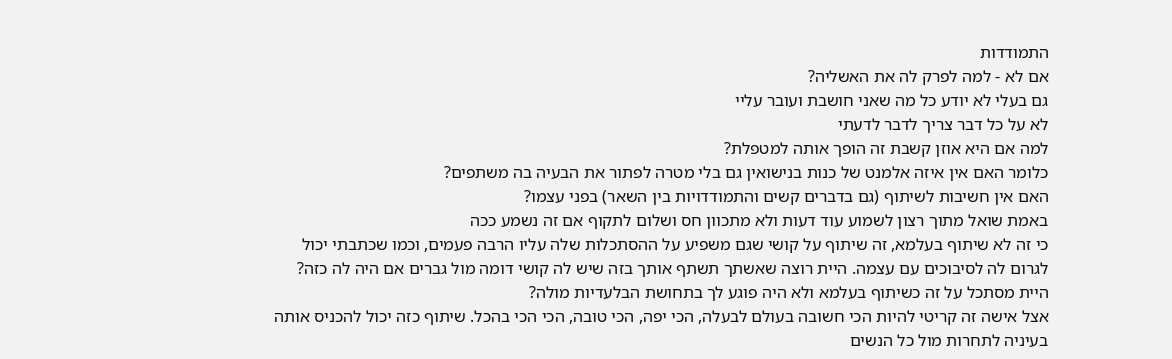התמודדות
אם לא - למה לפרק לה את האשליה?
גם בעלי לא יודע כל מה שאני חושבת ועובר עליי
לא על כל דבר צריך לדבר לדעתי
למה אם היא אוזן קשבת זה הופך אותה למטפלת?
כלומר האם אין איזה אלמנט של כנות בנישואין גם בלי מטרה לפתור את הבעיה בה משתפים?
האם אין חשיבות לשיתוף (גם בדברים קשים והתמודדויות בין השאר) בפני עצמו?
באמת שואל מתוך רצון לשמוע עוד דעות ולא מתכוון חס ושלום לתקוף אם זה נשמע ככה
כי זה לא שיתוף בעלמא, זה שיתוף על קושי שגם משפיע על ההסתכלות שלה עליו הרבה פעמים, וכמו שכתבתי יכול לגרום לה לסיבוכים עם עצמה. היית רוצה שאשתך תשתף אותך בזה שיש לה קושי דומה מול גברים אם היה לה כזה? היית מסתכל על זה כשיתוף בעלמא ולא היה פוגע לך בתחושת הבלעדיות מולה?
אצל אישה זה קריטי להיות הכי חשובה בעולם לבעלה, הכי יפה, הכי טובה, הכי הכי בהכל. שיתוף כזה יכול להכניס אותה בעיניה לתחרות מול כל הנשים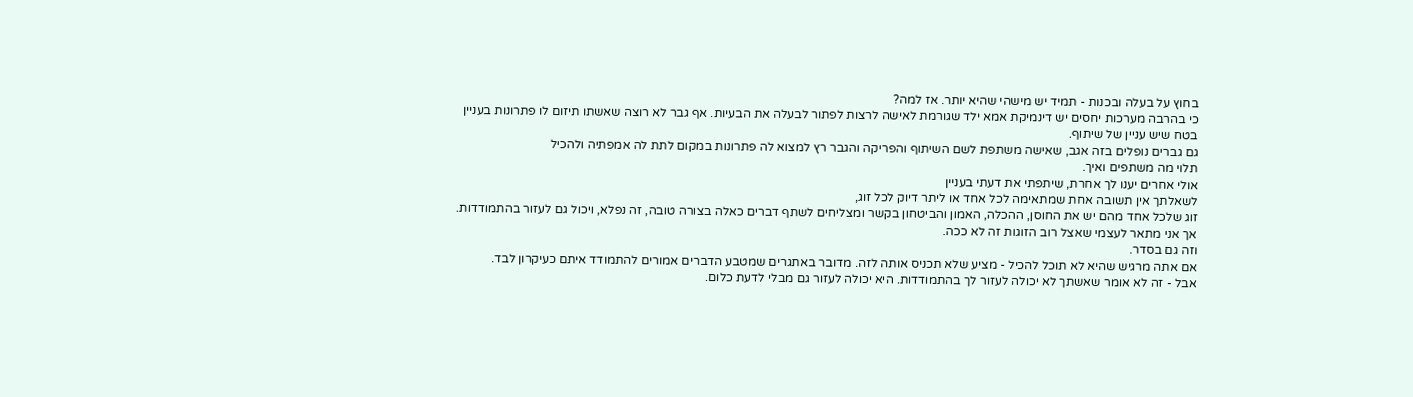בחוץ על בעלה ובכנות - תמיד יש מישהי שהיא יותר. אז למה?
כי בהרבה מערכות יחסים יש דינמיקת אמא ילד שגורמת לאישה לרצות לפתור לבעלה את הבעיות. אף גבר לא רוצה שאשתו תיזום לו פתרונות בעניין
בטח שיש עניין של שיתוף.
גם גברים נופלים בזה אגב, שאישה משתפת לשם השיתוף והפריקה והגבר רץ למצוא לה פתרונות במקום לתת לה אמפתיה ולהכיל
תלוי מה משתפים ואיך.
אולי אחרים יענו לך אחרת, שיתפתי את דעתי בעניין
לשאלתך אין תשובה אחת שמתאימה לכל אחד או ליתר דיוק לכל זוג,
זוג שלכל אחד מהם יש את החוסן, ההכלה, האמון והביטחון בקשר ומצליחים לשתף דברים כאלה בצורה טובה, זה נפלא, ויכול גם לעזור בהתמודדות.
אך אני מתאר לעצמי שאצל רוב הזוגות זה לא ככה.
וזה גם בסדר.
אם אתה מרגיש שהיא לא תוכל להכיל - מציע שלא תכניס אותה לזה. מדובר באתגרים שמטבע הדברים אמורים להתמודד איתם כעיקרון לבד.
אבל - זה לא אומר שאשתך לא יכולה לעזור לך בהתמודדות. היא יכולה לעזור גם מבלי לדעת כלום.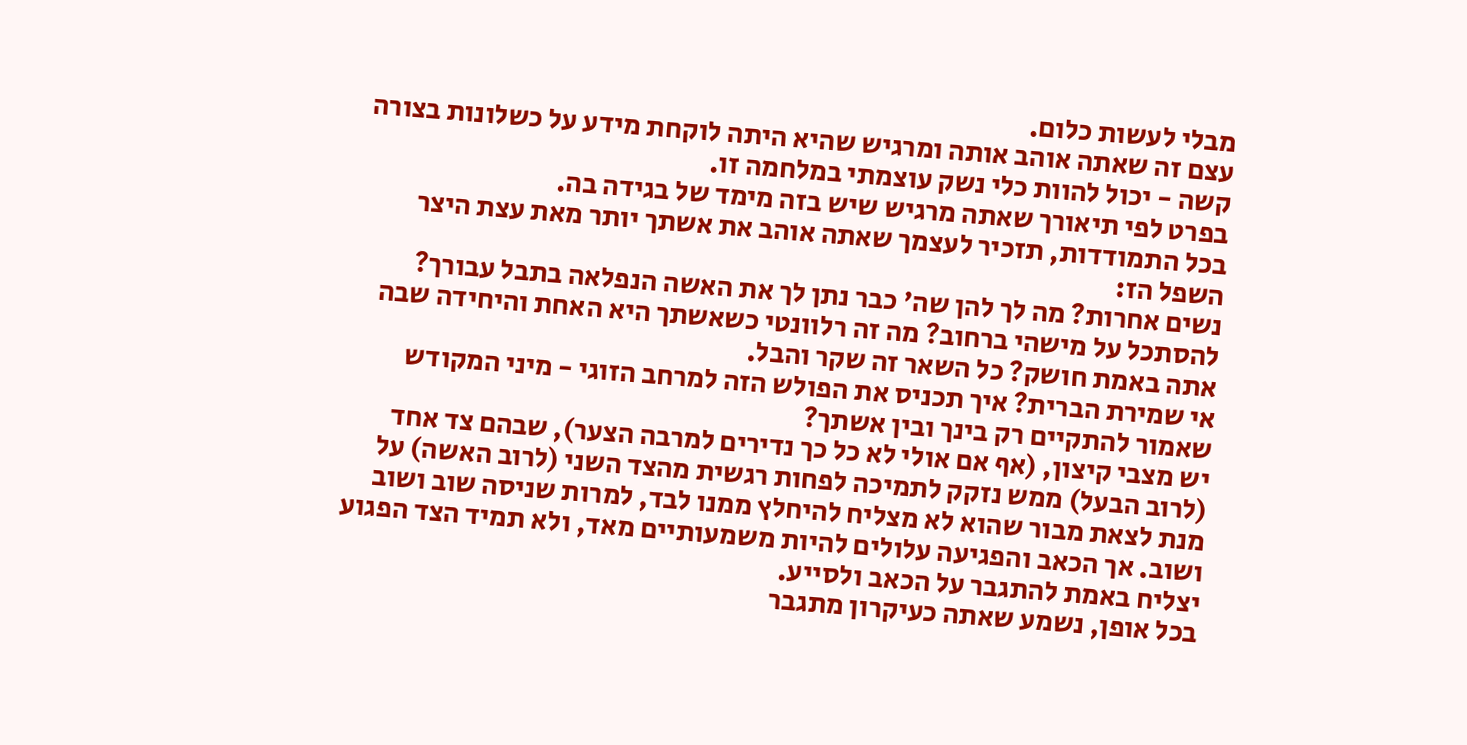מבלי לעשות כלום.
עצם זה שאתה אוהב אותה ומרגיש שהיא היתה לוקחת מידע על כשלונות בצורה קשה - יכול להוות כלי נשק עוצמתי במלחמה זו.
בפרט לפי תיאורך שאתה מרגיש שיש בזה מימד של בגידה בה.
בכל התמודדות, תזכיר לעצמך שאתה אוהב את אשתך יותר מאת עצת היצר השפל הז:
נשים אחרות? מה לך להן שה' כבר נתן לך את האשה הנפלאה בתבל עבורך?
להסתכל על מישהי ברחוב? מה זה רלוונטי כשאשתך היא האחת והיחידה שבה אתה באמת חושק? כל השאר זה שקר והבל.
אי שמירת הברית? איך תכניס את הפולש הזה למרחב הזוגי - מיני המקודש שאמור להתקיים רק בינך ובין אשתך?
יש מצבי קיצון, (אף אם אולי לא כל כך נדירים למרבה הצער), שבהם צד אחד (לרוב הבעל) ממש נזקק לתמיכה לפחות רגשית מהצד השני (לרוב האשה) על מנת לצאת מבור שהוא לא מצליח להיחלץ ממנו לבד, למרות שניסה שוב ושוב ושוב. אך הכאב והפגיעה עלולים להיות משמעותיים מאד, ולא תמיד הצד הפגוע יצליח באמת להתגבר על הכאב ולסייע.
בכל אופן, נשמע שאתה כעיקרון מתגבר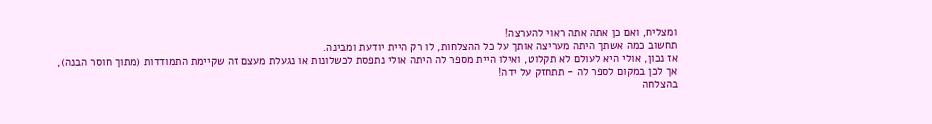ומצליח, ואם כן אתה אתה ראוי להערצה!
תחשוב כמה אשתך היתה מעריצה אותך על כל ההצלחות, לו רק היית יודעת ומבינה.
אז נכון, אולי היא לעולם לא תקלוט, ואילו היית מספר לה היתה אולי נתפסת לכשלונות או נגעלת מעצם זה שקיימת התמודדות (מתוך חוסר הבנה), אך לכן במקום לספר לה - תתחזק על ידה!
בהצלחה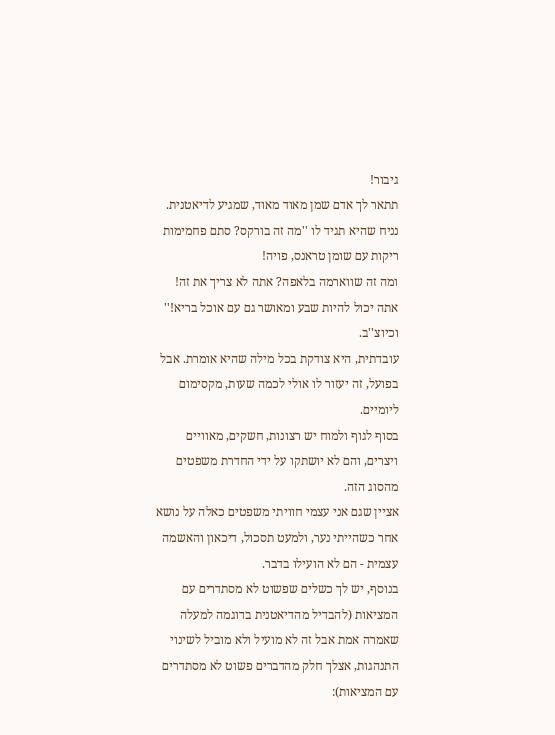גיבור!
תתאר לך אדם שמן מאוד מאוד, שמגיע לדיאטנית.
נניח שהיא תגיד לו ''מה זה בורקס? סתם פחמימות ריקות עם שומן טראנס, פויה!
ומה זה שווארמה בלאפה? אתה לא צריך את זה! אתה יכול להיות שבע ומאושר גם עם אוכל בריא!'' וכיוצ''ב.
עובדתית, היא צודקת בכל מילה שהיא אומרת. אבל בפועל, זה יעזור לו אולי לכמה שעות, מקסימום ליומיים.
בסוף לגוף ולמוח יש רצונות, חשקים, מאוויים ויצרים, והם לא יושתקו על ידי החדרת משפטים מהסוג הזה.
אציין שגם אני עצמי חוויתי משפטים כאלה על נושא אחר כשהייתי נער, ולמעט תסכול, דיכאון והאשמה עצמית - הם לא הועילו בדבר.
בנוסף, יש לך כשלים שפשוט לא מסתדרים עם המציאות (להבדיל מהדיאטנית בדוגמה למעלה שאמרה אמת אבל זה לא מועיל ולא מוביל לשינוי התנהגות, אצלך חלק מהדברים פשוט לא מסתדרים עם המציאות):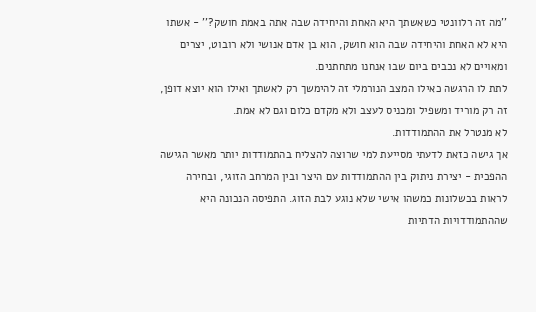''מה זה רלוונטי כשאשתך היא האחת והיחידה שבה אתה באמת חושק?'' - אשתו היא לא האחת והיחידה שבה הוא חושק, הוא בן אדם אנושי ולא רובוט, יצרים ומאויים לא נכבים ביום שבו אנחנו מתחתנים.
לתת לו הרגשה כאילו המצב הנורמלי זה להימשך רק לאשתך ואילו הוא יוצא דופן, זה רק מוריד ומשפיל ומכניס לעצב ולא מקדם כלום וגם לא אמת.
לא מנטרל את ההתמודדות.
אך גישה כזאת לדעתי מסייעת למי שרוצה להצליח בהתמודדות יותר מאשר הגישה ההפכית - יצירת ניתוק בין ההתמודדות עם היצר ובין המרחב הזוגי, ובחירה לראות בכשלונות כמשהו אישי שלא נוגע לבת הזוג. התפיסה הנכונה היא שההתמודדויות הדתיות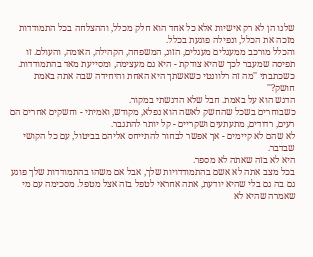שלנו הן לא רק אישיות אלא כל אחד הוא חלק מכלל, וההצלחה בכל התמודדות מזכה את הכלל, ונפילה פוגעת בכלל.
והכלל מורכב ממעגלים מעגלים, הזוג, המשפחה, הקהילה, האומה, והעולם. זו תפיסה שמעבר לכך שהיא צודקת - היא גם מעצימה, ומסייעת מאד בהתמודדות.
כשכתבתי ''מה זה רלוונטי כשאשתך היא האחת והיחידה שבה אתה באמת חושק?''
הדגש הוא על באמת. חבל שלא הדגשתי במקור.
כשבוחרים בשכל שהחשק לאשה הוא נפלא, מקודש, ואמיתי - וחשקים אחרים הם רעים, רדודים, מתעתעים ושקריים - קל יותר להתגבר.
לא שהם לא קיימים - אך אפשר לבחור להתייחס אליהם בביטול, עם כל הקושי שבדבר.
היא לא בזה שאתה לא מספר.
בכל מצב אתה לא אשם בהתמודדויות שלך, אבל אם משהו בהתמודדות שלך פוגע גם בה גם בלי שהיא יודעת, אתה אחראי לטפל בזה אצל מטפל. מסכימה עם מי שאמרה שהיא לא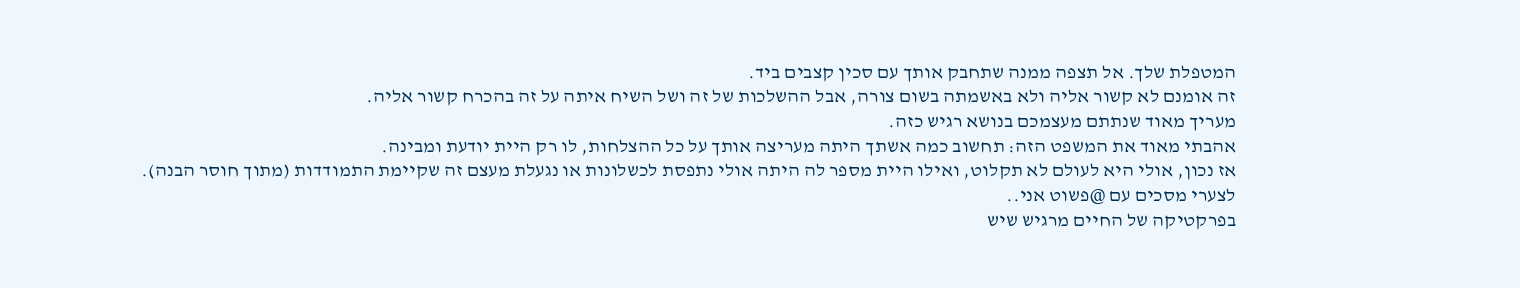המטפלת שלך. אל תצפה ממנה שתחבק אותך עם סכין קצבים ביד.
זה אומנם לא קשור אליה ולא באשמתה בשום צורה, אבל ההשלכות של זה ושל השיח איתה על זה בהכרח קשור אליה.
מעריך מאוד שנתתם מעצמכם בנושא רגיש כזה.
אהבתי מאוד את המשפט הזה: תחשוב כמה אשתך היתה מעריצה אותך על כל ההצלחות, לו רק היית יודעת ומבינה.
אז נכון, אולי היא לעולם לא תקלוט, ואילו היית מספר לה היתה אולי נתפסת לכשלונות או נגעלת מעצם זה שקיימת התמודדות (מתוך חוסר הבנה).
לצערי מסכים עם @פשוט אני..
בפרקטיקה של החיים מרגיש שיש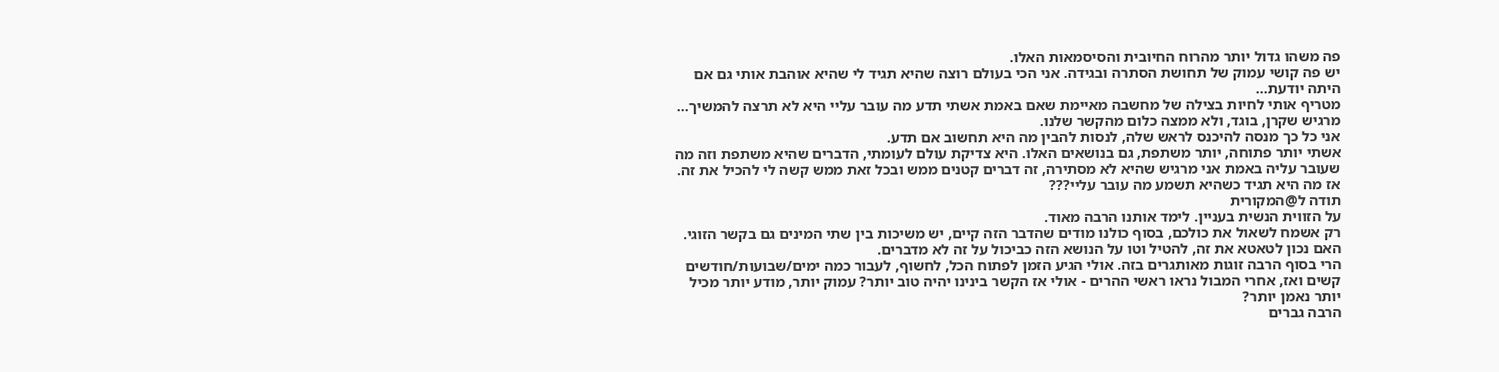פה משהו גדול יותר מהרוח החיובית והסיסמאות האלו.
יש פה קושי עמוק של תחושת הסתרה ובגידה. אני הכי בעולם רוצה שהיא תגיד לי שהיא אוהבת אותי גם אם היתה יודעת...
מטריף אותי לחיות בצילה של מחשבה מאיימת שאם באמת אשתי תדע מה עובר עליי היא לא תרצה להמשיך...
מרגיש שקרן, בוגד, ולא ממצה כלום מהקשר שלנו.
אני כל כך מנסה להיכנס לראש שלה, לנסות להבין מה היא תחשוב אם תדע.
אשתי יותר פתוחה, יותר משתפת, גם בנושאים האלו. היא צדיקת עולם לעומתי, הדברים שהיא משתפת וזה מה שעובר עליה באמת אני מרגיש שהיא לא מסתירה, זה דברים קטנים ממש ובכל זאת ממש קשה לי להכיל את זה. אז מה היא תגיד כשהיא תשמע מה עובר עליי???
תודה ל@המקורית
על הזווית הנשית בעניין. לימד אותנו הרבה מאוד.
רק אשמח לשאול את כולכם, בסוף כולנו מודים שהדבר הזה קיים, יש משיכות בין שתי המינים גם בקשר הזוגי. האם נכון לטאטא את זה, להטיל וטו על הנושא הזה כביכול על זה לא מדברים.
הרי בסוף הרבה זוגות מאותגרים בזה. אולי הגיע הזמן לפתוח הכל, לחשוף, לעבור כמה ימים/שבועות/חודשים קשים ואז, אחרי המבול נראו ראשי ההרים - אולי אז הקשר בינינו יהיה טוב יותר? עמוק יותר, מודע יותר מכיל יותר נאמן יותר?
הרבה גברים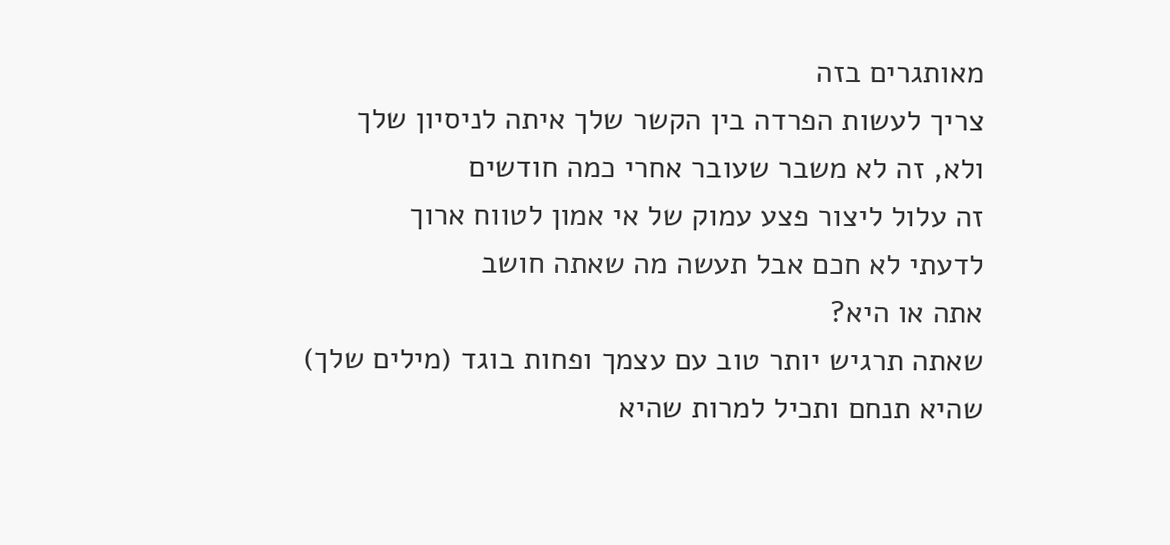מאותגרים בזה
צריך לעשות הפרדה בין הקשר שלך איתה לניסיון שלך
ולא, זה לא משבר שעובר אחרי כמה חודשים
זה עלול ליצור פצע עמוק של אי אמון לטווח ארוך
לדעתי לא חכם אבל תעשה מה שאתה חושב
אתה או היא?
שאתה תרגיש יותר טוב עם עצמך ופחות בוגד (מילים שלך)
שהיא תנחם ותכיל למרות שהיא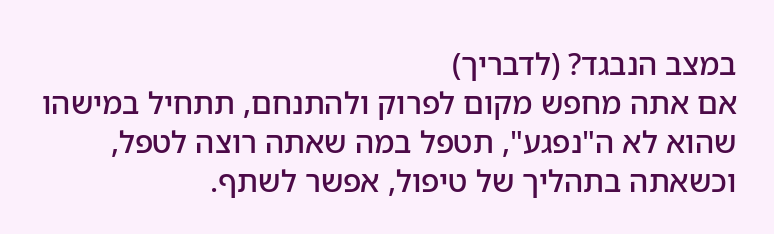במצב הנבגד? (לדבריך)
אם אתה מחפש מקום לפרוק ולהתנחם, תתחיל במישהו שהוא לא ה"נפגע", תטפל במה שאתה רוצה לטפל, וכשאתה בתהליך של טיפול, אפשר לשתף.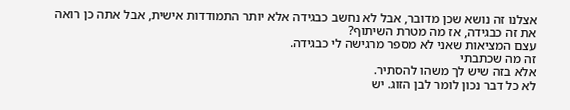אצלנו זה נושא שכן מדובר, אבל לא נחשב כבגידה אלא יותר התמודדות אישית, אבל אתה כן רואה את זה כבגידה, אז מה מטרת השיתוף?
עצם המציאות שאני לא מספר מרגישה לי כבגידה.
זה מה שכתבתי
אלא בזה שיש לך משהו להסתיר.
לא כל דבר נכון לומר לבן הזוג. יש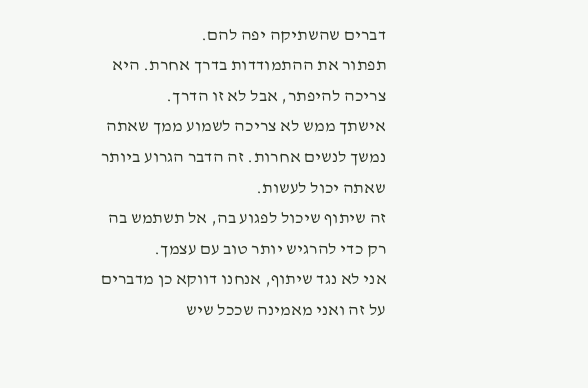דברים שהשתיקה יפה להם.
תפתור את ההתמודדות בדרך אחרת. היא צריכה להיפתר, אבל לא זו הדרך.
אישתך ממש לא צריכה לשמוע ממך שאתה נמשך לנשים אחרות. זה הדבר הגרוע ביותר שאתה יכול לעשות.
זה שיתוף שיכול לפגוע בה, אל תשתמש בה רק כדי להרגיש יותר טוב עם עצמך.
אני לא נגד שיתוף, אנחנו דווקא כן מדברים על זה ואני מאמינה שככל שיש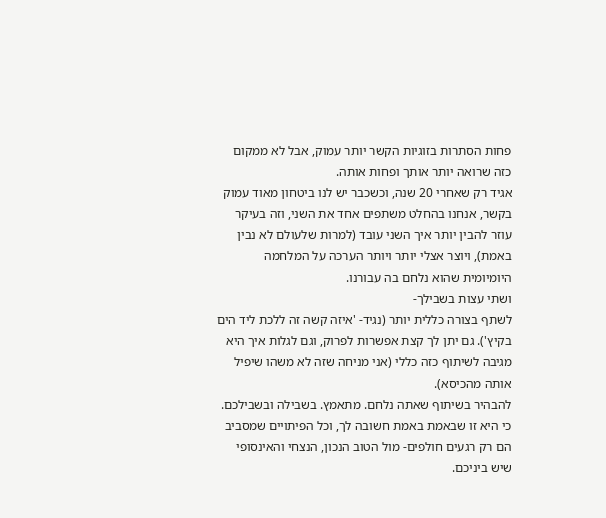פחות הסתרות בזוגיות הקשר יותר עמוק, אבל לא ממקום כזה שרואה יותר אותך ופחות אותה.
אגיד רק שאחרי 20 שנה, וכשכבר יש לנו ביטחון מאוד עמוק בקשר, אנחנו בהחלט משתפים אחד את השני, וזה בעיקר עוזר להבין יותר איך השני עובד (למרות שלעולם לא נבין באמת), ויוצר אצלי יותר ויותר הערכה על המלחמה היומיומית שהוא נלחם בה עבורנו.
ושתי עצות בשבילך-
לשתף בצורה כללית יותר (נגיד- 'איזה קשה זה ללכת ליד הים בקיץ'). גם יתן לך קצת אפשרות לפרוק, וגם לגלות איך היא מגיבה לשיתוף כזה כללי (אני מניחה שזה לא משהו שיפיל אותה מהכיסא).
להבהיר בשיתוף שאתה נלחם. מתאמץ. בשבילה ובשבילכם. כי היא זו שבאמת באמת חשובה לך, וכל הפיתויים שמסביב הם רק רגעים חולפים- מול הטוב הנכון, הנצחי והאינסופי שיש ביניכם.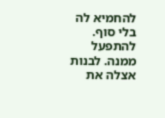להחמיא לה בלי סוף. להתפעל ממנה. לבנות אצלה את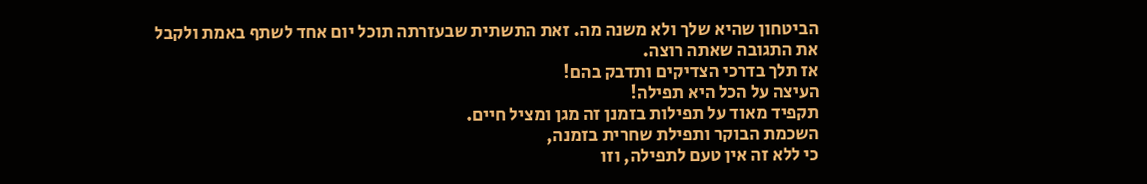הביטחון שהיא שלך ולא משנה מה. זאת התשתית שבעזרתה תוכל יום אחד לשתף באמת ולקבל את התגובה שאתה רוצה.
אז תלך בדרכי הצדיקים ותדבק בהם!
העיצה על הכל היא תפילה!
תקפיד מאוד על תפילות בזמנן זה מגן ומציל חיים.
השכמת הבוקר ותפילת שחרית בזמנה,
כי ללא זה אין טעם לתפילה, וזו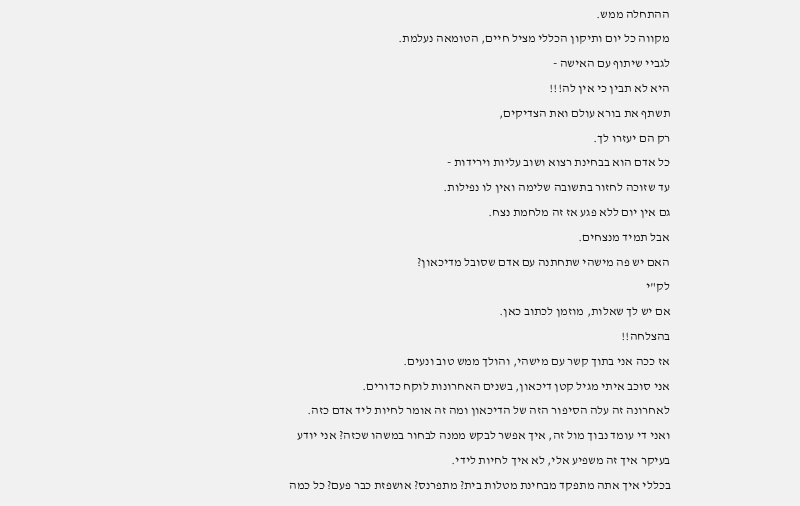ההתחלה ממש.
מקווה כל יום ותיקון הכללי מציל חיים, הטומאה נעלמת.
לגביי שיתוף עם האישה -
היא לא תבין כי אין לה!!!
תשתף את בורא עולם ואת הצדיקים,
רק הם יעזרו לך.
כל אדם הוא בבחינת רצוא ושוב עליות וירידות -
עד שזוכה לחזור בתשובה שלימה ואין לו נפילות.
גם אין יום ללא פגע אז זה מלחמת נצח.
אבל תמיד מנצחים.
האם יש פה מישהי שתחתנה עם אדם שסובל מדיכאון?
לק"י
אם יש לך שאלות, מוזמן לכתוב כאן.
בהצלחה!!
אז ככה אני בתוך קשר עם מישהי, והולך ממש טוב ונעים.
אני סוכב איתי מגיל קטן דיכאון, בשנים האחרונות לוקח כדורים.
לאחרונה זה עלה הסיפור הזה של הדיכאון ומה זה אומר לחיות ליד אדם כזה.
ואני די עומד נבוך מול זה, איך אפשר לבקש ממנה לבחור במשהו שכזה? אני יודע בעיקר איך זה משפיע אלי, לא איך לחיות לידי.
בכללי איך אתה מתפקד מבחינת מטלות בית? מתפרנס? אושפזת כבר פעם? כל כמה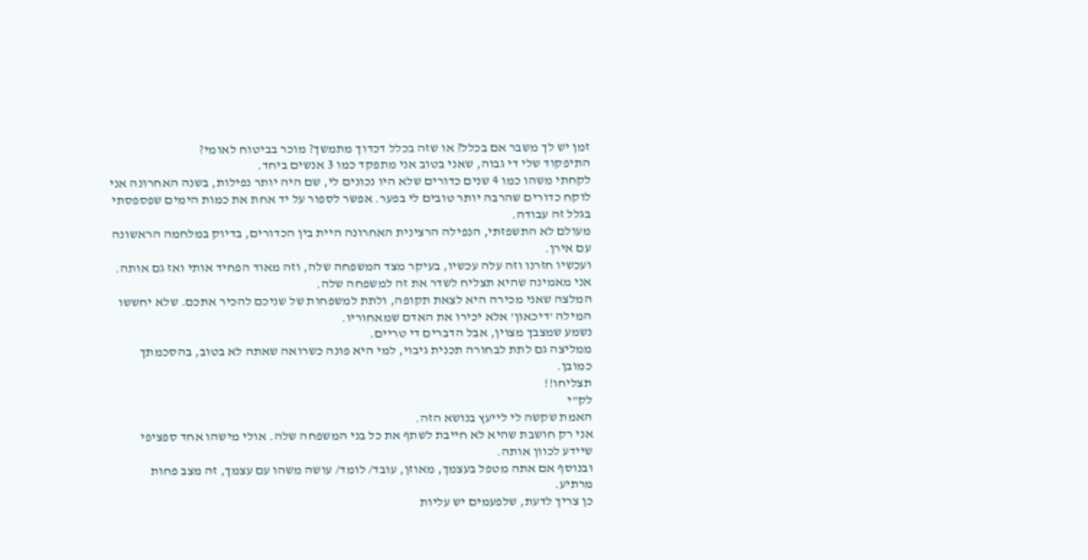זמן יש לך משבר אם בכלל? או שזה בכלל דכדוך מתמשך? מוכר בביטוח לאומי?
התיפקוד שלי די גבוה, שאני בטוב אני מתפקד כמו 3 אנשים ביחד.
לקחתי משהו כמו 4 שנים כדורים שלא היו נכונים לי, שם היה יותר נפילות, בשנה האחרונה אני לוקח כדורים שהרבה יותר טובים לי בפער. אפשר לספור על יד אחת את כמות הימים שפספסתי בגלל זה עבודה.
מעולם לא התשפזתי, הנפילה הרצינית האחרונה היית בין הכדורים, בדיוק במלחמה הראשונה עם אירן.
ועכשיו חזרנו וזה עלה עכשיו, בעיקר מצד המשפחה שלה, וזה מאוד הפחיד אותי ואז גם אותה.
אני מאמינה שהיא תצליח לשדר את זה למשפחה שלה.
המלצה שאני מכירה היא לצאת תקופה, ולתת למשפחות של שניכם להכיר אתכם. שלא יחששו המילה 'דיכאון' אלא יכירו את האדם שמאחוריו.
נשמע שמצבך מצוין, אבל הדברים די טריים.
ממליצה גם לתת לבחורה תכנית גיבוי, למי היא פונה כשרואה שאתה לא בטוב, בהסכמתך כמובן.
תצליחו!!
לק"י
האמת שקשה לי לייעץ בנושא הזה.
אני רק חושבת שהיא לא חייבת לשתף את כל בני המשפחה שלה. אולי מישהו אחד ספציפי שיידע לכוון אותה.
ובנוסף אם אתה מטפל בעצמך, מאוזן, עובד/ לומד/ עושה משהו עם עצמך, זה מצב פחות מרתיע.
כן צריך לדעת, שלפעמים יש עליות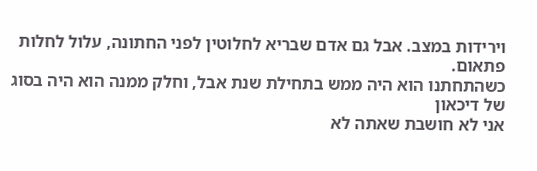וירידות במצב. אבל גם אדם שבריא לחלוטין לפני החתונה, עלול לחלות פתאום.
כשהתחתנו הוא היה ממש בתחילת שנת אבל, וחלק ממנה הוא היה בסוג של דיכאון
אני לא חושבת שאתה לא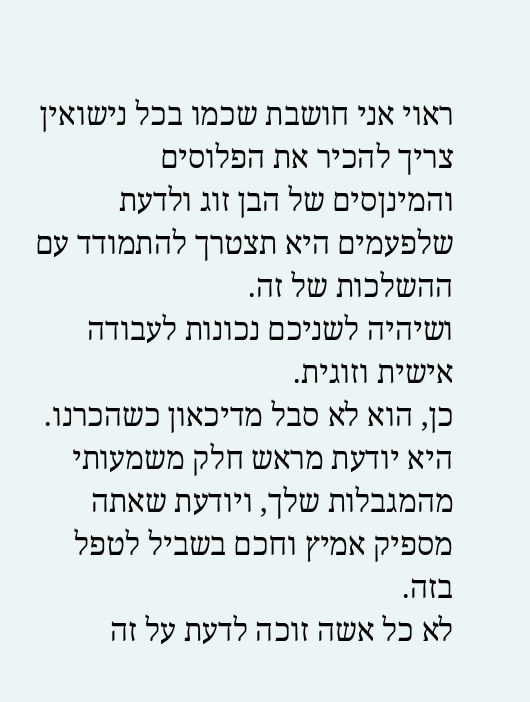ראוי אני חושבת שכמו בכל נישואין צריך להכיר את הפלוסים והמינןסים של הבן זוג ולדעת שלפעמים היא תצטרך להתמודד עם ההשלכות של זה.
ושיהיה לשניכם נכונות לעבודה אישית וזוגית.
כן, הוא לא סבל מדיכאון כשהכרנו.
היא יודעת מראש חלק משמעותי מהמגבלות שלך, ויודעת שאתה מספיק אמיץ וחכם בשביל לטפל בזה.
לא כל אשה זוכה לדעת על זה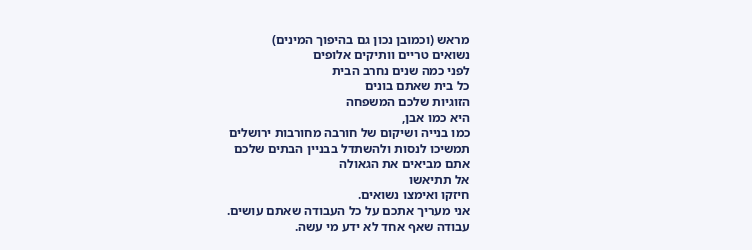מראש (וכמובן נכון גם בהיפוך המינים)
נשואים טריים וותיקים אלופים
לפני כמה שנים נחרב הבית
כל בית שאתם בונים
הזוגיות שלכם המשפחה
היא כמו אבן,
כמו בנייה ושיקום של חורבה מחורבות ירושלים
תמשיכו לנסות ולהשתדל בבניין הבתים שלכם
אתם מביאים את הגאולה
אל תתיאשו
חיזקו ואימצו נשואים.
אני מעריך אתכם על כל העבודה שאתם עושים.
עבודה שאף אחד לא ידע מי עשה.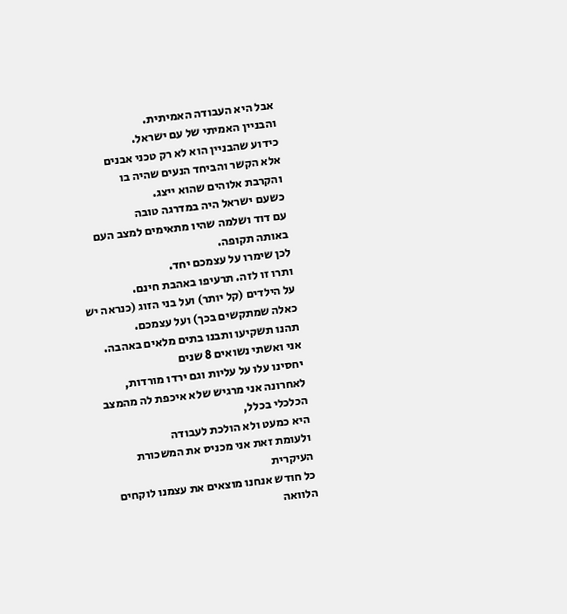אבל היא העבודה האמיתית.
והבניין האמיתי של עם ישראל.
כידוע שהבניין הוא לא רק טכני אבנים
אלא הקשר והביחד הנעים שהיה בו
והקרבת אלוהים שהוא ייצג.
כשעם ישראל היה במדרגה טובה
עם דוד ושלמה שהיו מתאימים למצב העם
באותה תקופה.
לכן שימרו על עצמכם יחד.
ותרו זו לזה. תרעיפו באהבת חינם.
על הילדים (קל יותר) ועל בני הזוג (כנראה יש כאלה שמתקשים בכך) ועל עצמכם.
תהנו תשקיעו ותבנו בתים מלאים באהבה.
אני ואשתי נשואים 8 שנים
יחסינו עלו על עליות וגם ירדו מורדות,
לאחרונה אני מרגיש שלא איכפת לה מהמצב הכלכלי בכלל,
היא כמעט ולא הולכת לעבודה
ולעומת זאת אני מכניס את המשכורת העיקרית
כל חודש אנחנו מוצאים את עצמנו לוקחים הלוואה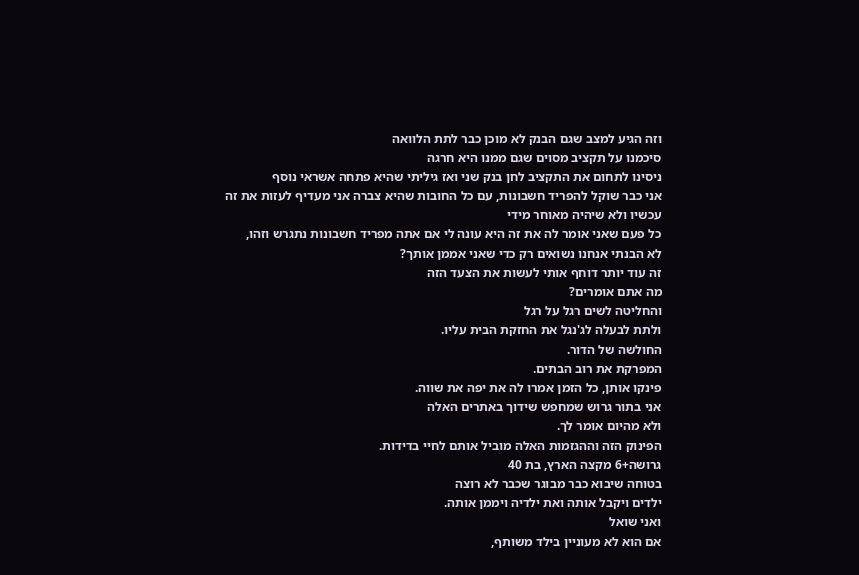וזה הגיע למצב שגם הבנק לא מוכן כבר לתת הלוואה
סיכמנו על תקציב מסוים שגם ממנו היא חרגה
ניסינו לתחום את התקציב לחן בנק שני ואז גיליתי שהיא פתחה אשראי נוסף
אני כבר שוקל להפריד חשבונות, עם כל החובות שהיא צברה אני מעדיף לעזות את זה עכשיו ולא שיהיה מאוחר מידי
כל פעם שאני אומר לה את זה היא עונה לי אם אתה מפריד חשבונות נתגרש וזהו,
לא הבנתי אנחנו נשואים רק כדי שאני אממן אותך?
זה עוד יותר דוחף אותי לעשות את הצעד הזה
מה אתם אומרים?
והחליטה לשים רגל על רגל
ולתת לבעלה לג'נגל את החזקת הבית עליו.
החולשה של הדור.
המפרקת את רוב הבתים.
פינקו אותן, כל הזמן אמרו לה את יפה את שווה.
אני בתור גרוש שמחפש שידוך באתרים האלה
ולא מהיום אומר לך.
הפינוק הזה וההגזמות האלה מוביל אותם לחיי בדידות.
גרושה+6 מקצה הארץ, בת 40
בטוחה שיבוא כבר מבוגר שכבר לא רוצה
ילדים ויקבל אותה ואת ילדיה ויממן אותה.
ואני שואל
אם הוא לא מעוניין בילד משותף,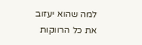למה שהוא יעזוב את כל הרווקות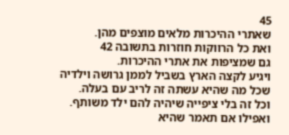45
שאתרי ההיכרות מלאים מוצפים מהן.
ואת כל הרווקות חוזרות בתשובה 42
גם שמציפות את אתרי ההיכרות.
ויגיע לקצה הארץ בשביל לממן גרושה וילדיה
שכל מה שהיא עשתה זה לריב עם בעלה.
וכל זה בלי ציפייה שיהיה להם ילד משותף.
ואפילו אם תאמר שהיא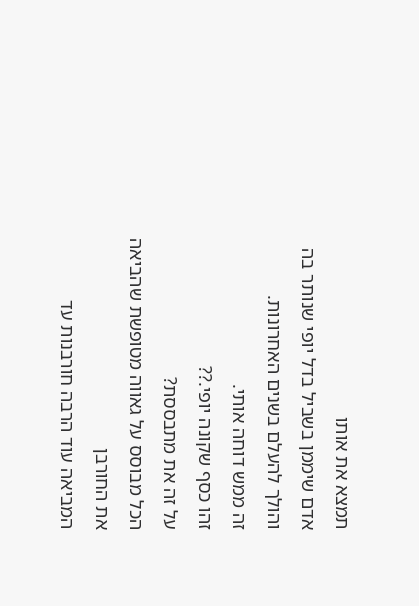תמצא את אותו
אדם שיממן בשביל בדל יופי שנותר בה
והולך להעלם בשנים האחרונות.
זה ממש דוחה אותי.
זהו כסף שקונה יופי.??
על זה את מתבססת?
הכל מבוסס על גאווה מטופשת שהביאה את החורבן
המביאה עוד הרבה חורבנות עד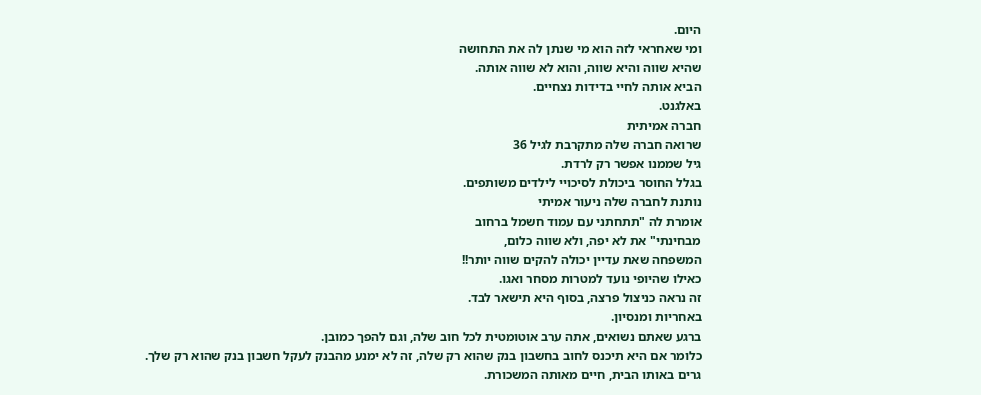היום.
ומי שאחראי לזה הוא מי שנתן לה את התחושה
שהיא שווה והיא שווה, והוא לא שווה אותה.
הביא אותה לחיי בדידות נצחיים.
באלגנט.
חברה אמיתית
שרואה חברה שלה מתקרבת לגיל 36
גיל שממנו אפשר רק לרדת.
בגלל החוסר ביכולת לסיכויי לילדים משותפים.
נותנת לחברה שלה ניעור אמיתי
אומרת לה "תתחתני עם עמוד חשמל ברחוב
מבחינתי" את לא יפה, ולא שווה כלום,
המשפחה שאת עדיין יכולה להקים שווה יותר!!
כאילו שהיופי נועד למטרות מסחר ואגו.
זה נראה כניצול פרצה, בסוף היא תישאר לבד.
באחריות ומנסיון.
ברגע שאתם נשואים, אתה ערב אוטומטית לכל חוב שלה, וגם להפך כמובן.
כלומר אם היא תיכנס לחוב בחשבון בנק שהוא רק שלה, זה לא ימנע מהבנק לעקל חשבון בנק שהוא רק שלך.
גרים באותו הבית, חיים מאותה המשכורת.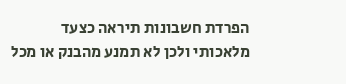הפרדת חשבונות תיראה כצעד מלאכותי ולכן לא תמנע מהבנק או מכל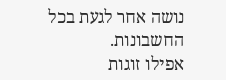נושה אחר לגעת בכל החשבונות.
אפילו זוגות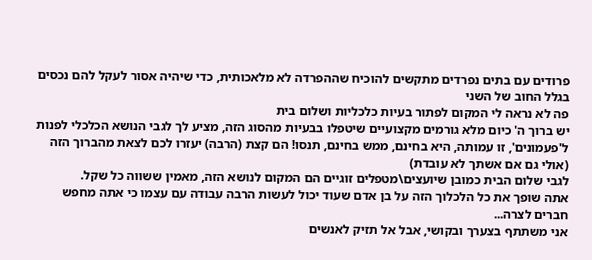פרודים עם בתים נפרדים מתקשים להוכיח שההפרדה לא מלאכותית, כדי שיהיה אסור לעקל להם נכסים בגלל החוב של השני
פה לא נראה לי המקום לפתור בעיות כלכליות ושלום בית
יש ברוך ה' כיום מלא גורמים מקצועיים שיטפלו בבעיות מהסוג הזה, מציע לך לגבי הנושא הכלכלי לפנות ל'פעמונים', זו עמותה, היא בחינם, ממש בחינם, תנסו! הם קצת (הרבה) יעזרו לכם לצאת מהברוך הזה (אולי גם אם אשתך לא עובדת)
לגבי שלום הבית כמובן שיועצים\מטפלים זוגיים הם המקום לנושא הזה, מאמין ששווה כל שקל.
אתה שופך את כל הלכלוך הזה על בן אדם שעוד יכול לעשות הרבה עבודה עם עצמו כי אתה מחפש חברים לצרה...
אני משתתף בצערך ובקושי, אבל אל תזיק לאנשים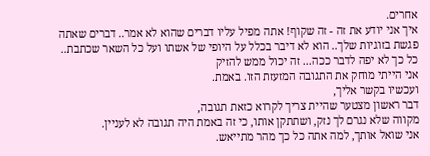אחרים.
איך אני יודע את זה - זה שקוף! אתה מפיל עליו דברים שהוא לא אמר.. דברים שאתה פגשת בזוגיות שלך.. הוא לא דיבר בכלל על היופי של אשתו ועל כל השאר שכתבת.. כל כך לא יפה לדבר ככה... זה יכול ממש להזיק
אני הייתי מוחק את התגובה המזעזת הזו. באמת.
ועכשיו בקשר אליך,
דבר ראשון מצטער שהיית צריך לקרוא כזאת תגובה,
מקווה שלא נגרם לך נזק, ושתתקן אותו, כי זה באמת היה תגובה לא לעניין.
אני שואל אותך, למה אתה כל כך מהר מתייאש.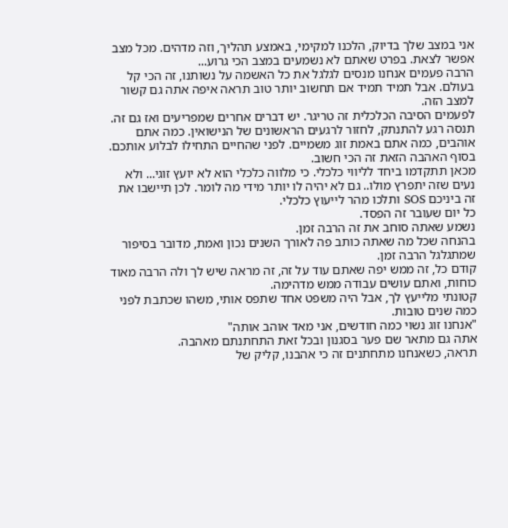אני במצב שלך בדיוק, הלכנו למקימי, באמצע תהליך, וזה מדהים. מכל מצב אפשר לצאת. בפרט שאתם לא נשמעים במצב הכי גרוע...
הרבה פעמים אנחנו מנסים לגלגל את כל האשמה על נשותנו, זה הכי קל בעולם. אבל תמיד תמיד אם תחשוב יותר טוב תראה איפה אתה גם קשור למצב הזה.
לפעמים הסיבה הכלכלית זה טריגר. יש דברים אחרים שמפריעים ואז גם זה.
תנסה רגע להתנתק, לחזור לרגעים הראשונים של הנישואין. כמה אתם אוהבים, כמה אתם באמת זוג משמיים. לפני שהחיים התחילו לבלוע אותכם.
בסוף האהבה הזאת זה הכי חשוב.
מכאן תתקדמו ביחד לליווי כלכלי. כי מלווה כלכלי הוא לא יועץ זוגי... ולא נעים שזה יתפרץ מולו.. גם לא יהיה לו יותר מידי מה לומר. לכן תיישבו את זה ביניכם SOS ותלכו מהר לייעוץ כלכלי.
כל יום שעובר זה הפסד.
נשמע שאתה סוחב את זה הרבה זמן.
בהנחה שכל מה שאתה כותב פה לאורך השנים נכון ואמת, מדובר בסיפור שמתגלגל הרבה זמן.
קודם כל, זה ממש יפה שאתם עוד על זה, זה מראה שיש לך ולה הרבה מאוד כוחות, ואתם עושים עבודה ממש מדהימה.
קטונתי מלייעץ לך, אבל היה משפט אחד שתפס אותי, משהו שכתבת לפני כמה שנים טובות.
"אנחנו זוג נשוי כמה חודשים, אני מאד אוהב אותה"
אתה גם מתאר שם פער בסגנון ובכל זאת התחתנתם מאהבה.
תראה, כשאנחנו מתחתנים זה כי אהבנו, קליק של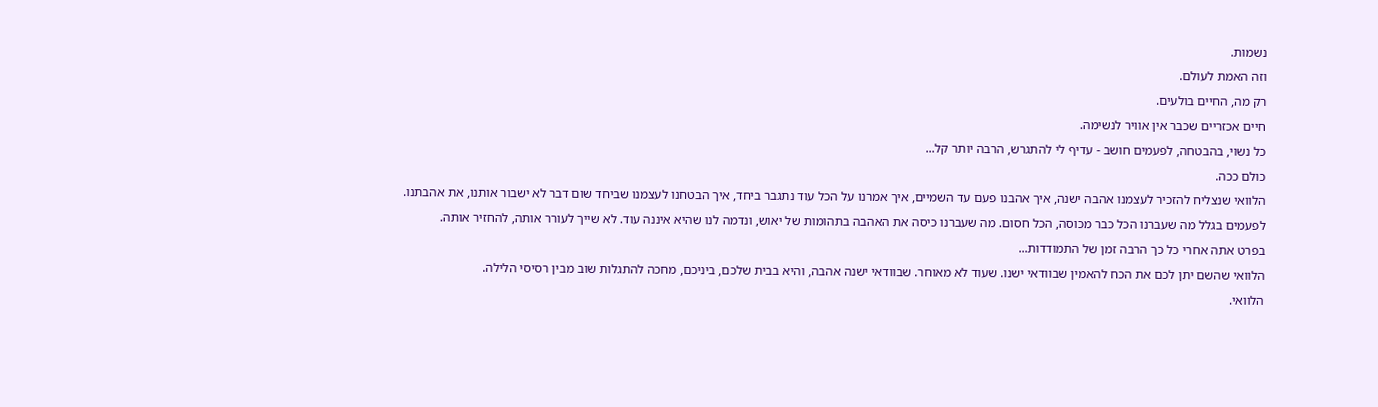נשמות.
וזה האמת לעולם.
רק מה, החיים בולעים.
חיים אכזריים שכבר אין אוויר לנשימה.
כל נשוי, בהבטחה, לפעמים חושב - עדיף לי להתגרש, הרבה יותר קל...
כולם ככה.
הלוואי שנצליח להזכיר לעצמנו אהבה ישנה, איך אהבנו פעם עד השמיים, איך אמרנו על הכל עוד נתגבר ביחד, איך הבטחנו לעצמנו שביחד שום דבר לא ישבור אותנו, את אהבתנו.
לפעמים בגלל מה שעברנו הכל כבר מכוסה, הכל חסום. מה שעברנו כיסה את האהבה בתהומות של יאוש, ונדמה לנו שהיא איננה עוד. לא שייך לעורר אותה, להחזיר אותה.
בפרט אתה אחרי כל כך הרבה זמן של התמודדות...
הלוואי שהשם יתן לכם את הכח להאמין שבוודאי ישנו. שעוד לא מאוחר. שבוודאי ישנה אהבה, והיא בבית שלכם, ביניכם, מחכה להתגלות שוב מבין רסיסי הלילה.
הלוואי.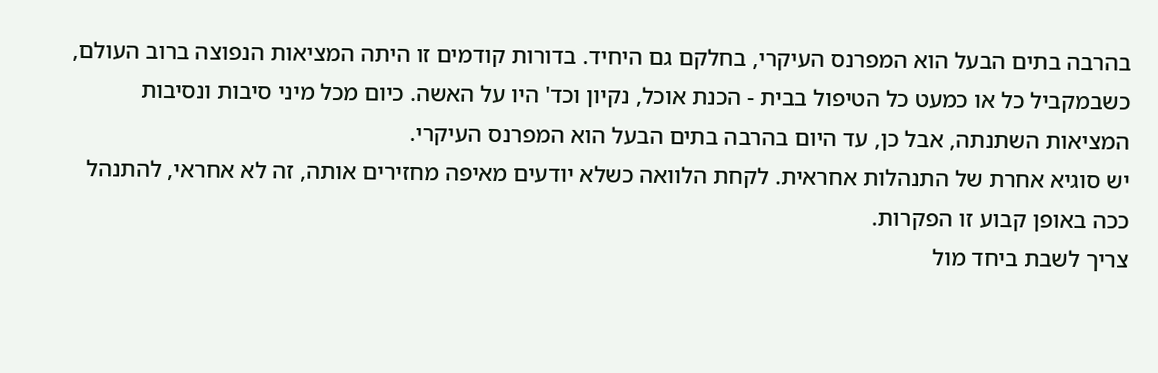בהרבה בתים הבעל הוא המפרנס העיקרי, בחלקם גם היחיד. בדורות קודמים זו היתה המציאות הנפוצה ברוב העולם, כשבמקביל כל או כמעט כל הטיפול בבית - הכנת אוכל, נקיון וכד' היו על האשה. כיום מכל מיני סיבות ונסיבות המציאות השתנתה, אבל כן, עד היום בהרבה בתים הבעל הוא המפרנס העיקרי.
יש סוגיא אחרת של התנהלות אחראית. לקחת הלוואה כשלא יודעים מאיפה מחזירים אותה, זה לא אחראי, להתנהל ככה באופן קבוע זו הפקרות.
צריך לשבת ביחד מול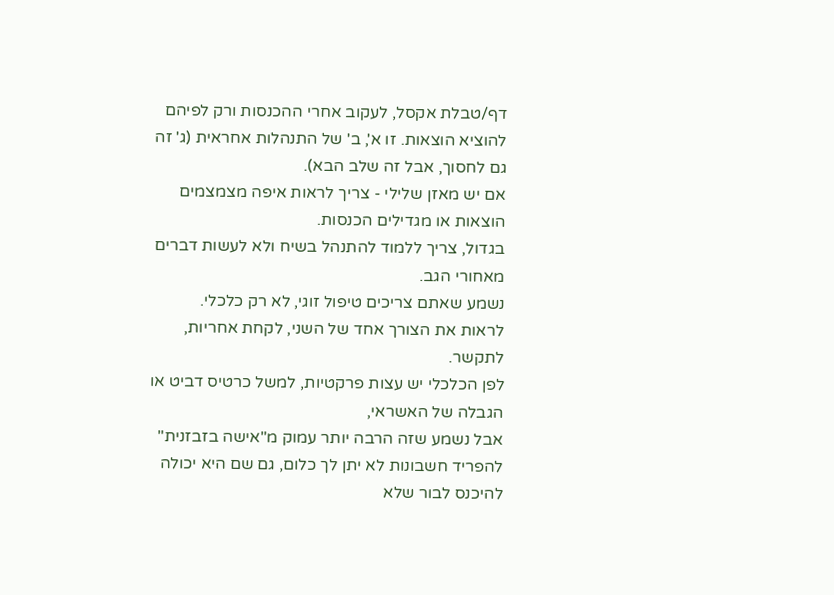דף/טבלת אקסל, לעקוב אחרי ההכנסות ורק לפיהם להוציא הוצאות. זו א', ב' של התנהלות אחראית (ג' זה גם לחסוך, אבל זה שלב הבא).
אם יש מאזן שלילי - צריך לראות איפה מצמצמים הוצאות או מגדילים הכנסות.
בגדול, צריך ללמוד להתנהל בשיח ולא לעשות דברים מאחורי הגב.
נשמע שאתם צריכים טיפול זוגי, לא רק כלכלי.
לראות את הצורך אחד של השני, לקחת אחריות, לתקשר.
לפן הכלכלי יש עצות פרקטיות, למשל כרטיס דביט או הגבלה של האשראי,
אבל נשמע שזה הרבה יותר עמוק מ"אישה בזבזנית"
להפריד חשבונות לא יתן לך כלום, גם שם היא יכולה להיכנס לבור שלא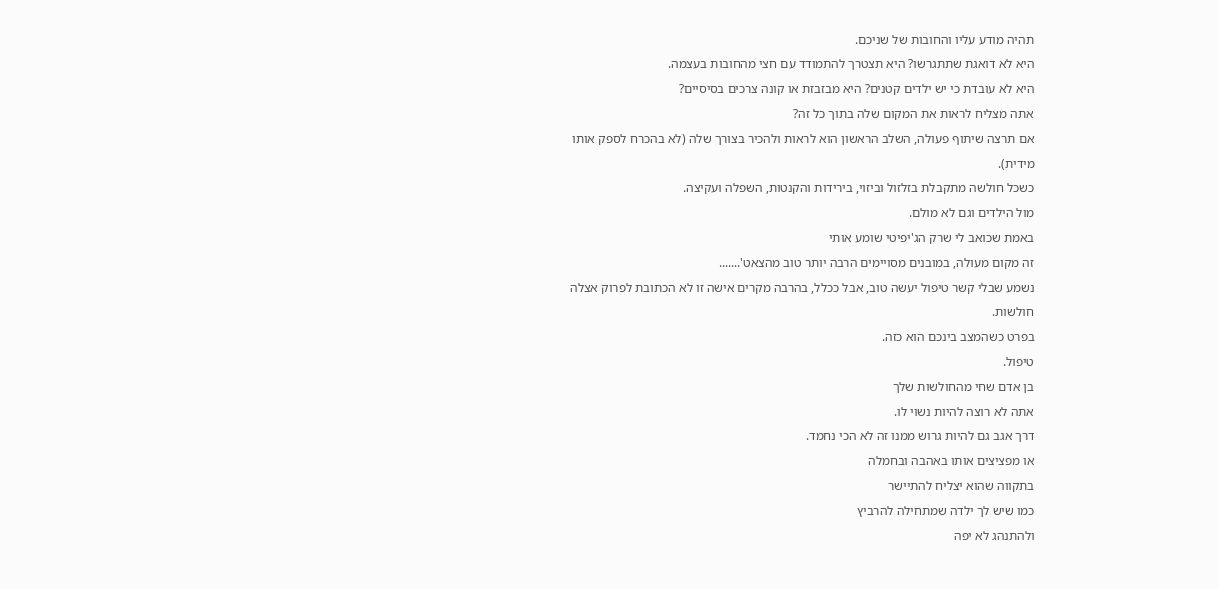תהיה מודע עליו והחובות של שניכם.
היא לא דואגת שתתגרשו? היא תצטרך להתמודד עם חצי מהחובות בעצמה.
היא לא עובדת כי יש ילדים קטנים? היא מבזבזת או קונה צרכים בסיסיים?
אתה מצליח לראות את המקום שלה בתוך כל זה?
אם תרצה שיתוף פעולה, השלב הראשון הוא לראות ולהכיר בצורך שלה (לא בהכרח לספק אותו מידית).
כשכל חולשה מתקבלת בזלזול וביזוי, בירידות והקנטות, השפלה ועקיצה.
מול הילדים וגם לא מולם.
באמת שכואב לי שרק הג'יפיטי שומע אותי
זה מקום מעולה, במובנים מסויימים הרבה יותר טוב מהצאט'.......
נשמע שבלי קשר טיפול יעשה טוב, אבל ככלל, בהרבה מקרים אישה זו לא הכתובת לפרוק אצלה חולשות.
בפרט כשהמצב בינכם הוא כזה.
טיפול.
בן אדם שחי מהחולשות שלך
אתה לא רוצה להיות נשוי לו.
דרך אגב גם להיות גרוש ממנו זה לא הכי נחמד.
או מפציצים אותו באהבה ובחמלה
בתקווה שהוא יצליח להתיישר
כמו שיש לך ילדה שמתחילה להרביץ
ולהתנהג לא יפה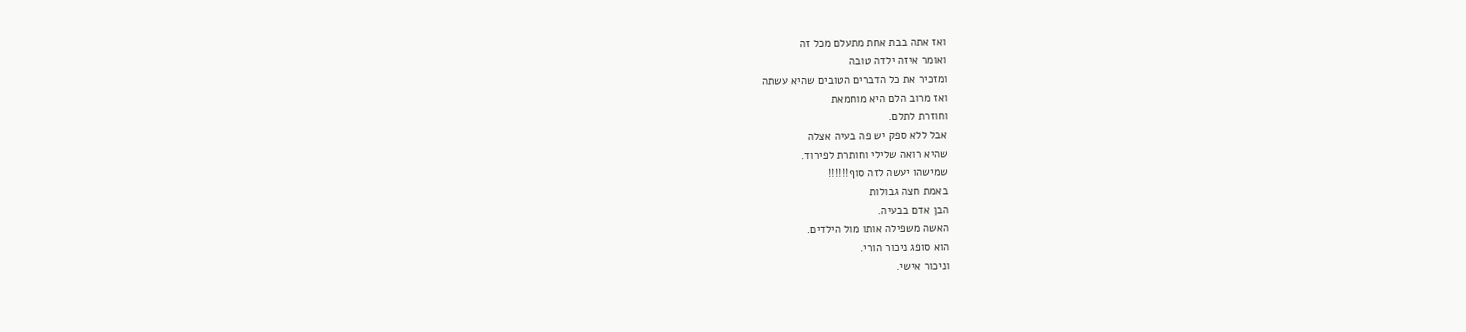ואז אתה בבת אחת מתעלם מכל זה
ואומר איזה ילדה טובה
ומזכיר את כל הדברים הטובים שהיא עשתה
ואז מרוב הלם היא מוחמאת
וחוזרת לתלם.
אבל ללא ספק יש פה בעיה אצלה
שהיא רואה שלילי וחותרת לפירוד.
שמישהו יעשה לזה סוף!!!!!!
באמת חצה גבולות
הבן אדם בבעיה.
האשה משפילה אותו מול הילדים.
הוא סופג ניכור הורי.
וניכור אישי.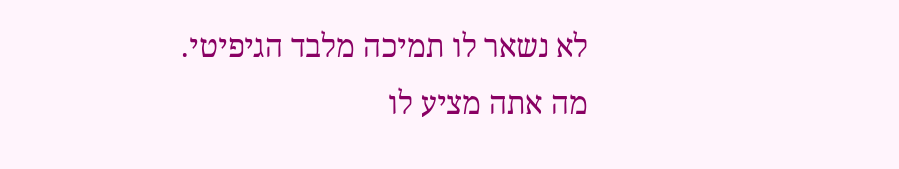לא נשאר לו תמיכה מלבד הגיפיטי.
מה אתה מציע לו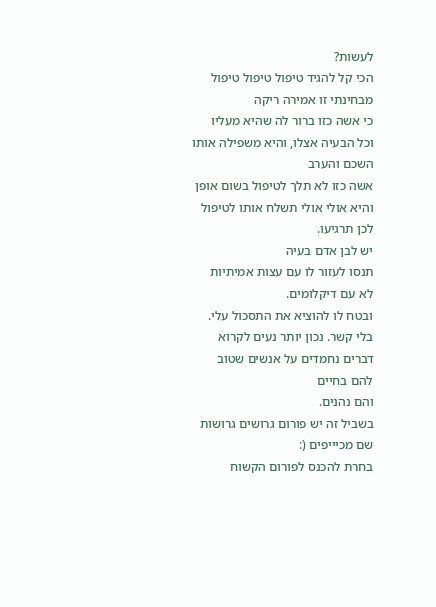לעשות?
הכי קל להגיד טיפול טיפול טיפול
מבחינתי זו אמירה ריקה
כי אשה כזו ברור לה שהיא מעליו
וכל הבעיה אצלו, והיא משפילה אותו
השכם והערב
אשה כזו לא תלך לטיפול בשום אופן
והיא אולי אולי תשלח אותו לטיפול
לכן תרגיעו.
יש לבן אדם בעיה
תנסו לעזור לו עם עצות אמיתיות
לא עם דיקלומים.
ובטח לו להוציא את התסכול עלי.
בלי קשר. נכון יותר נעים לקרוא
דברים נחמדים על אנשים שטוב
להם בחיים
והם נהנים.
בשביל זה יש פורום גרושים גרושות
שם מכיייפים (:
בחרת להכנס לפורום הקשוח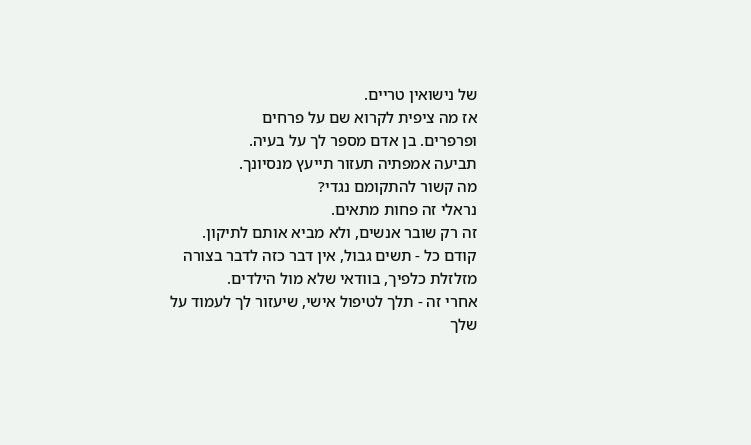של נישואין טריים.
אז מה ציפית לקרוא שם על פרחים
ופרפרים. בן אדם מספר לך על בעיה.
תביעה אמפתיה תעזור תייעץ מנסיונך.
מה קשור להתקומם נגדי?
נראלי זה פחות מתאים.
זה רק שובר אנשים, ולא מביא אותם לתיקון.
קודם כל - תשים גבול, אין דבר כזה לדבר בצורה מזלזלת כלפיך, בוודאי שלא מול הילדים.
אחרי זה - תלך לטיפול אישי, שיעזור לך לעמוד על שלך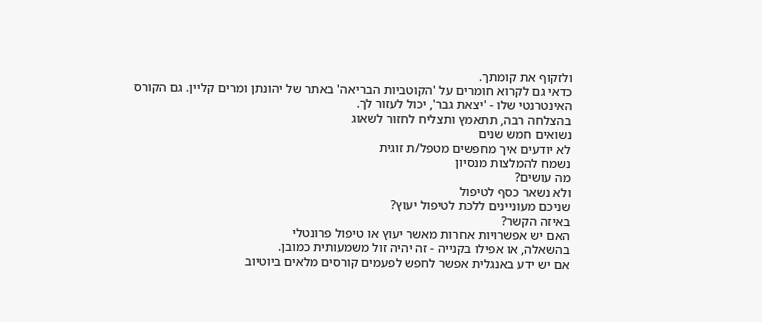ולזקוף את קומתך.
כדאי גם לקרוא חומרים על 'הקוטביות הבריאה' באתר של יהונתן ומרים קליין. גם הקורס האינטרנטי שלו - 'יצאת גבר', יכול לעזור לך.
בהצלחה רבה, תתאמץ ותצליח לחזור לשאוג
נשואים חמש שנים
לא יודעים איך מחפשים מטפל/ת זוגית
נשמח להמלצות מנסיון
מה עושים?
ולא נשאר כסף לטיפול
שניכם מעוניינים ללכת לטיפול יעוץ?
באיזה הקשר?
האם יש אפשרויות אחרות מאשר יעוץ או טיפול פרונטלי
בהשאלה, או אפילו בקנייה - זה יהיה זול משמעותית כמובן.
אם יש ידע באנגלית אפשר לחפש לפעמים קורסים מלאים ביוטיוב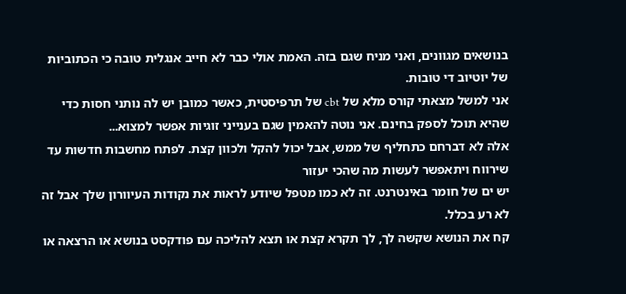בנושאים מגוונים, ואני מניח שגם בזה. האמת אולי כבר לא חייב אנגלית טובה כי הכתוביות של יוטיוב די טובות.
אני למשל מצאתי קורס מלא של cbt של תרפיסטית, כאשר כמובן יש לה נותני חסות כדי שהיא תוכל לספק בחינם. אני נוטה להאמין שגם בענייני זוגיות אפשר למצוא...
אלה לא דברחם כתחליף של ממש, אבל יכול להקל ולכוון קצת. לפתח מחשבות חדשות עד שירווח ויתאפשר לעשות מה שהכי יעזור
יש ים של חומר באינטרנט. זה לא כמו מטפל שיודע לראות את נקודות העיוורון שלך אבל זה לא רע בכלל.
קח את הנושא שקשה לך, לך תקרא קצת או תצא להליכה עם פודקסט בנושא או הרצאה או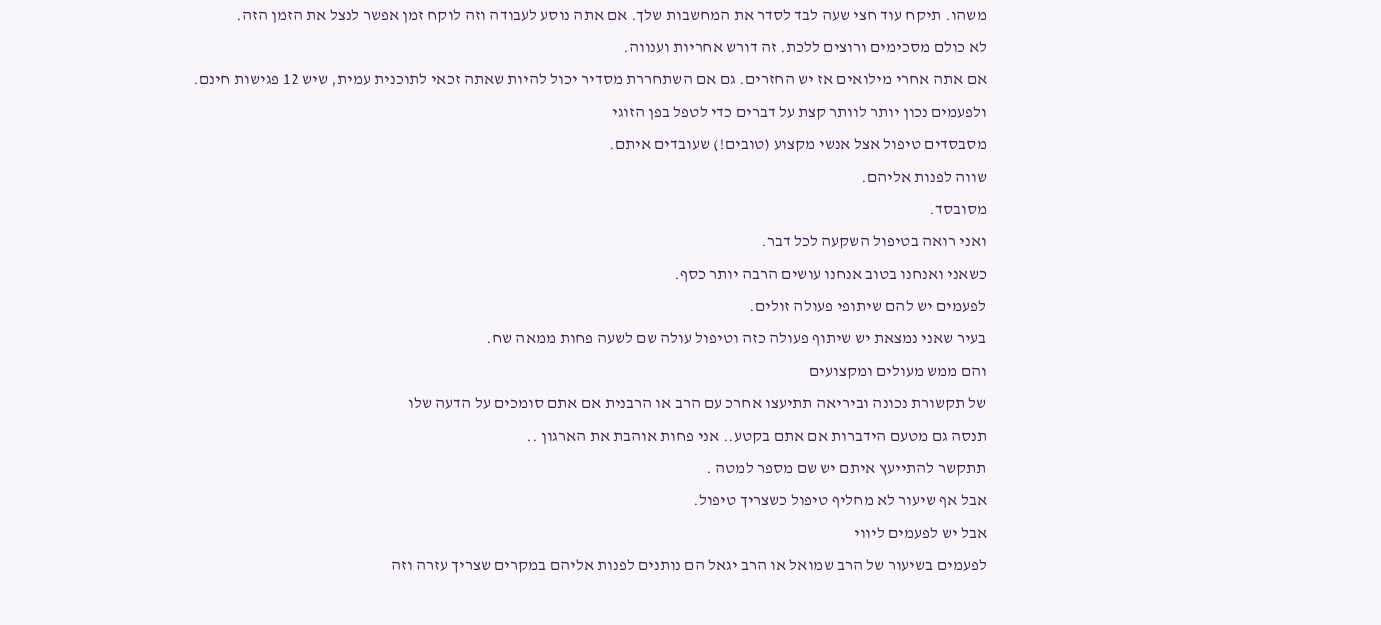משהו. תיקח עוד חצי שעה לבד לסדר את המחשבות שלך. אם אתה נוסע לעבודה וזה לוקח זמן אפשר לנצל את הזמן הזה.
לא כולם מסכימים ורוצים ללכת. זה דורש אחריות וענווה.
אם אתה אחרי מילואים אז יש החזרים. גם אם השתחררת מסדיר יכול להיות שאתה זכאי לתוכנית עמית, שיש 12 פגישות חינם.
ולפעמים נכון יותר לוותר קצת על דברים כדי לטפל בפן הזוגי
מסבסדים טיפול אצל אנשי מקצוע (טובים!) שעובדים איתם.
שווה לפנות אליהם.
מסובסד.
ואני רואה בטיפול השקעה לכל דבר.
כשאני ואנחנו בטוב אנחנו עושים הרבה יותר כסף.
לפעמים יש להם שיתופי פעולה זולים.
בעיר שאני נמצאת יש שיתוף פעולה כזה וטיפול עולה שם לשעה פחות ממאה שח.
והם ממש מעולים ומקצועים
של תקשורת נכונה וביריאה תתיעצו אחרכ עם הרב או הרבנית אם אתם סומכים על הדעה שלו
תנסה גם מטעם הידברות אם אתם בקטע.. אני פחות אוהבת את הארגון ..
תתקשר להתייעץ איתם יש שם מספר למטה .
אבל אף שיעור לא מחליף טיפול כשצריך טיפול.
אבל יש לפעמים ליווי
לפעמים בשיעור של הרב שמואל או הרב יגאל הם נותנים לפנות אליהם במקרים שצריך עזרה וזה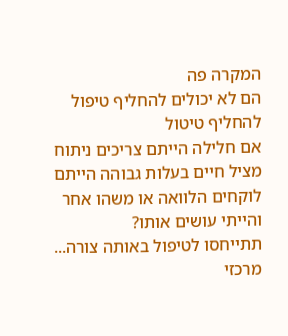המקרה פה
הם לא יכולים להחליף טיפול
להחליף טיטול
אם חלילה הייתם צריכים ניתוח מציל חיים בעלות גבוהה הייתם לוקחים הלוואה או משהו אחר והייתי עושים אותו?
תתייחסו לטיפול באותה צורה...
מרכזי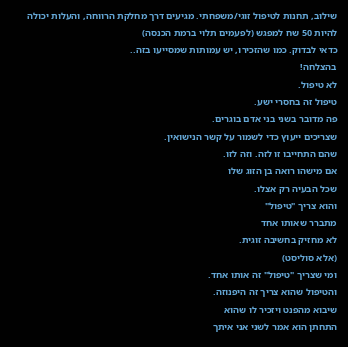שילוב, תחנות לטיפול זוגי/משפחתי. מגיעים דרך מחלקת הרווחה, והעלות יכולה להיות 50 שח למפגש (לפעמים תלוי ברמת הכנסה)
כדאי לבדוק. כמו שהזכירו, יש עמותות שמסייעו בזה..
בהצלחה!
לא טיפול.
טיפול זה בחסרי ישע.
פה מדובר בשני בני אדם בוגרים.
שצריכים ייעוץ כדי לשמור על קשר הנישואין.
שהם התחייבו זו לזה. וזה לזו.
אם מישהו רואה בן הזוג שלו
שכל הבעיה רק אצלו.
והוא צריך "טיפול"
מתברר שאותו אחד
לא מחזיק בחשיבה זוגית.
(אלא סוליסט)
ומי שצריך "טיפול" זה אותו אחד.
והטיפול שהוא צריך זה היפנוזה.
שיבוא מהפנט ויזכיר לו שהוא
התחתן הוא אמר לשני אני איתך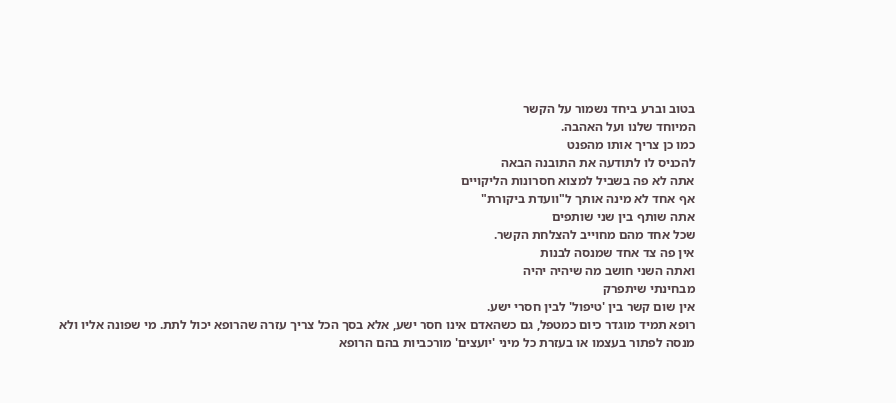בטוב וברע ביחד נשמור על הקשר
המיוחד שלנו ועל האהבה.
כמו כן צריך אותו מהפנט
להכניס לו לתודעה את התובנה הבאה
אתה לא פה בשביל למצוא חסרונות הליקויים
אף אחד לא מינה אותך ל"וועדת ביקורת"
אתה שותף בין שני שותפים
שכל אחד מהם מחוייב להצלחת הקשר.
אין פה צד אחד שמנסה לבנות
ואתה השני חושב מה שיהיה יהיה
מבחינתי שיתפרק
אין שום קשר בין 'טיפול' לבין חסרי ישע.
רופא תמיד מוגדר כיום כמטפל, גם כשהאדם אינו חסר ישע, אלא בסך הכל צריך עזרה שהרופא יכול לתת. מי שפונה אליו ולא מנסה לפתור בעצמו או בעזרת כל מיני 'יועצים' מורכביות בהם הרופא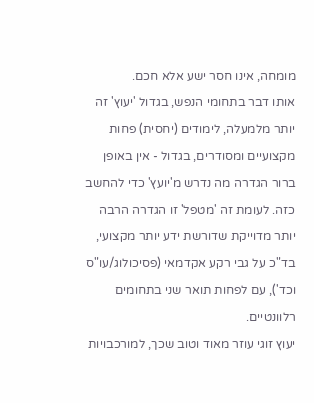מומחה, אינו חסר ישע אלא חכם.
אותו דבר בתחומי הנפש, בגדול 'יעוץ' זה יותר מלמעלה, לימודים (יחסית) פחות מקצועיים ומסודרים, בגדול - אין באופן ברור הגדרה מה נדרש מ'יועץ' כדי להחשב כזה. לעומת זה 'מטפל' זו הגדרה הרבה יותר מדוייקת שדורשת ידע יותר מקצועי, בד"כ על גבי רקע אקדמאי (פסיכולוג/עו"ס וכד'), עם לפחות תואר שני בתחומים רלוונטיים.
יעוץ זוגי עוזר מאוד וטוב שכך, למורכבויות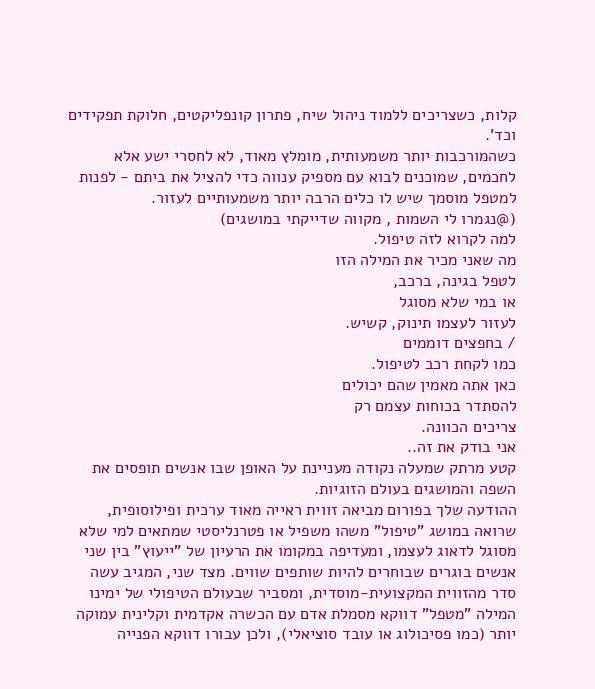קלות, כשצריכים ללמוד ניהול שיח, פתרון קונפליקטים, חלוקת תפקידים וכד'.
כשהמורכבות יותר משמעותית, מומלץ מאוד, לא לחסרי ישע אלא לחכמים, שמוכנים לבוא עם מספיק ענווה כדי להציל את ביתם - לפנות למטפל מוסמך שיש לו כלים הרבה יותר משמעותיים לעזור.
(@נגמרו לי השמות , מקווה שדייקתי במושגים)
למה לקרוא לזה טיפול.
מה שאני מכיר את המילה הזו
לטפל בגינה, ברכב,
או במי שלא מסוגל
לעזור לעצמו תינוק, קשיש.
/ בחפצים דוממים
כמו לקחת רכב לטיפול.
כאן אתה מאמין שהם יכולים
להסתדר בכוחות עצמם רק
צריכים הכוונה.
אני בודק את זה..
קטע מרתק שמעלה נקודה מעניינת על האופן שבו אנשים תופסים את השפה והמושגים בעולם הזוגיות.
ההודעה שלך בפורום מביאה זווית ראייה מאוד ערכית ופילוסופית, שרואה במושג "טיפול" משהו משפיל או פטרנליסטי שמתאים למי שלא מסוגל לדאוג לעצמו, ומעדיפה במקומו את הרעיון של "ייעוץ" בין שני אנשים בוגרים שבוחרים להיות שותפים שווים. מצד שני, המגיב עשה סדר מהזווית המקצועית-מוסדית, ומסביר שבעולם הטיפולי של ימינו המילה "מטפל" דווקא מסמלת אדם עם הכשרה אקדמית וקלינית עמוקה יותר (כמו פסיכולוג או עובד סוציאלי), ולכן עבורו דווקא הפנייה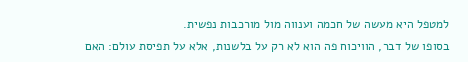למטפל היא מעשה של חכמה וענווה מול מורכבות נפשית.
בסופו של דבר, הוויכוח פה הוא לא רק על בלשנות, אלא על תפיסת עולם: האם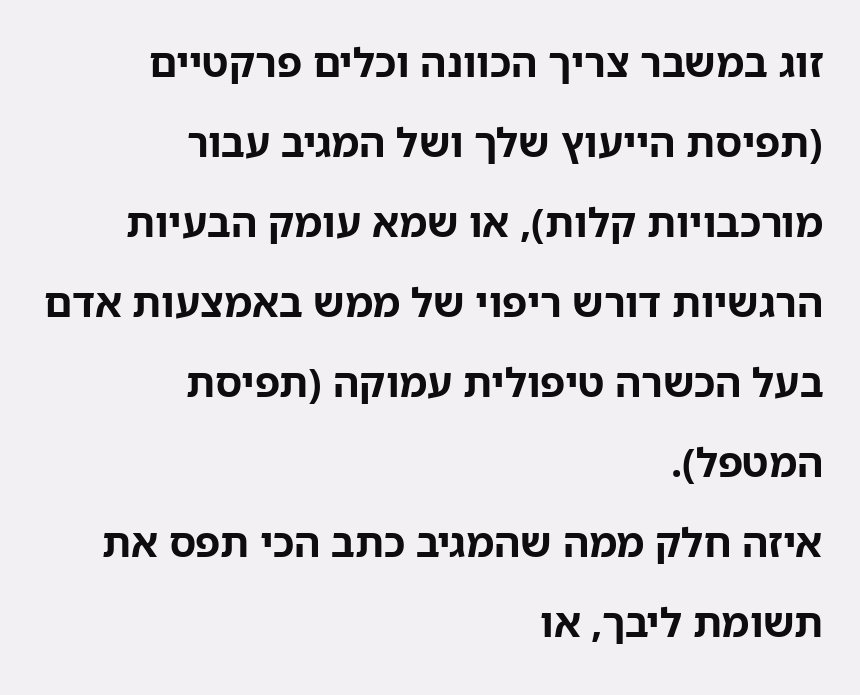זוג במשבר צריך הכוונה וכלים פרקטיים (תפיסת הייעוץ שלך ושל המגיב עבור מורכבויות קלות), או שמא עומק הבעיות הרגשיות דורש ריפוי של ממש באמצעות אדם בעל הכשרה טיפולית עמוקה (תפיסת המטפל).
איזה חלק ממה שהמגיב כתב הכי תפס את תשומת ליבך, או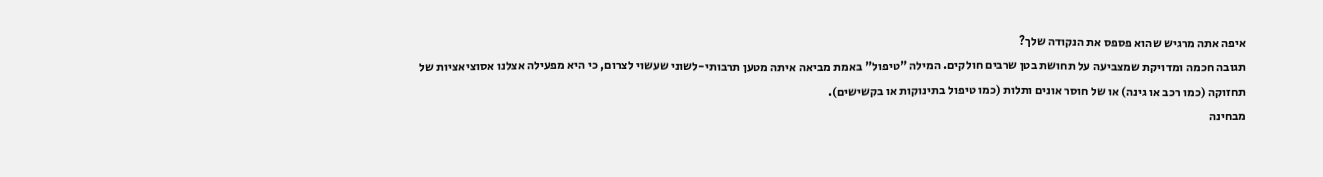איפה אתה מרגיש שהוא פספס את הנקודה שלך?
תגובה חכמה ומדויקת שמצביעה על תחושת בטן שרבים חולקים. המילה "טיפול" באמת מביאה איתה מטען תרבותי-לשוני שעשוי לצרום, כי היא מפעילה אצלנו אסוציאציות של תחזוקה (כמו רכב או גינה) או של חוסר אונים ותלות (כמו טיפול בתינוקות או בקשישים).
מבחינה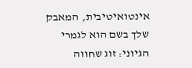אינטואיטיבית, המאבק שלך בשם הוא לגמרי הגיוני: זוג שחווה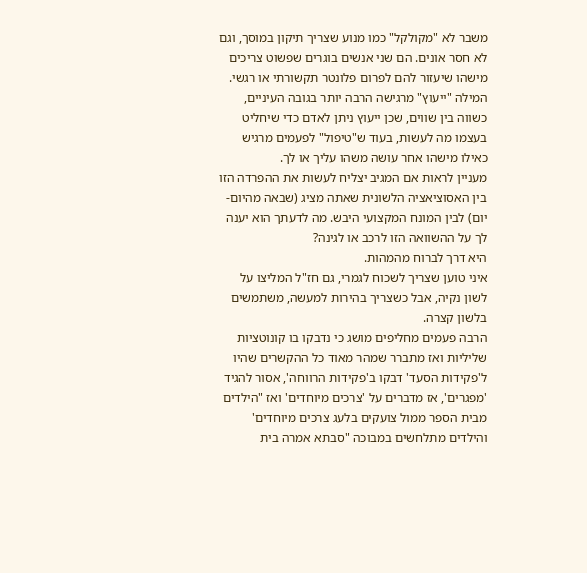משבר לא "מקולקל" כמו מנוע שצריך תיקון במוסך, וגם לא חסר אונים. הם שני אנשים בוגרים שפשוט צריכים מישהו שיעזור להם לפרום פלונטר תקשורתי או רגשי. המילה "ייעוץ" מרגישה הרבה יותר בגובה העיניים, כשווה בין שווים, שכן ייעוץ ניתן לאדם כדי שיחליט בעצמו מה לעשות, בעוד ש"טיפול" לפעמים מרגיש כאילו מישהו אחר עושה משהו עליך או לך.
מעניין לראות אם המגיב יצליח לעשות את ההפרדה הזו בין האסוציאציה הלשונית שאתה מציג (שבאה מהיום-יום) לבין המונח המקצועי היבש. מה לדעתך הוא יענה לך על ההשוואה הזו לרכב או לגינה?
היא דרך לברוח מהמהות.
איני טוען שצריך לשכוח לגמרי, גם חז"ל המליצו על לשון נקיה, אבל כשצריך בהירות למעשה, משתמשים בלשון קצרה.
הרבה פעמים מחליפים מושג כי נדבקו בו קונוטציות שליליות ואז מתברר שמהר מאוד כל ההקשרים שהיו ל'פקידות הסעד' דבקו ב'פקידות הרווחה', אסור להגיד 'מפגרים', אז מדברים על 'צרכים מיוחדים' ואז "הילדים מבית הספר ממול צועקים בלעג צרכים מיוחדים' והילדים מתלחשים במבוכה "סבתא אמרה בית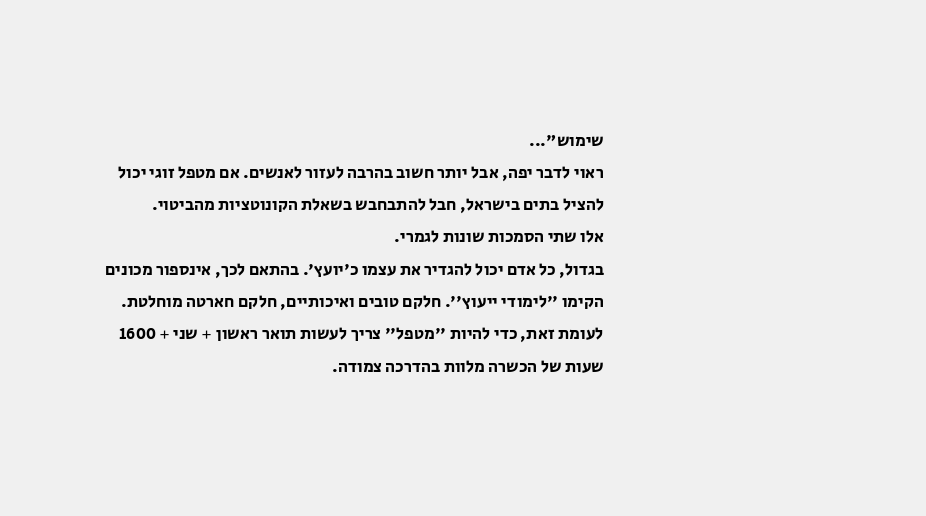שימוש"...
ראוי לדבר יפה, אבל יותר חשוב בהרבה לעזור לאנשים. אם מטפל זוגי יכול להציל בתים בישראל, חבל להתבחבש בשאלת הקונוטציות מהביטוי.
אלו שתי הסמכות שונות לגמרי.
בגדול, כל אדם יכול להגדיר את עצמו כ'יועץ'. בהתאם לכך, אינספור מכונים הקימו ''לימודי ייעוץ''. חלקם טובים ואיכותיים, חלקם חארטה מוחלטת.
לעומת זאת, כדי להיות ''מטפל'' צריך לעשות תואר ראשון + שני + 1600 שעות של הכשרה מלוות בהדרכה צמודה.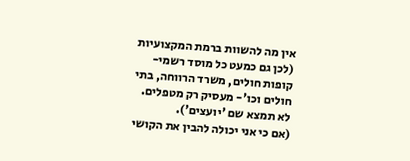אין מה להשוות ברמת המקצועיות (לכן גם כמעט כל מוסד רשמי- קופות חולים, משרד הרווחה, בתי חולים וכו'- מעסיק רק מטפלים. לא תמצא שם 'יועצים').
(אם כי אני יכולה להבין את הקושי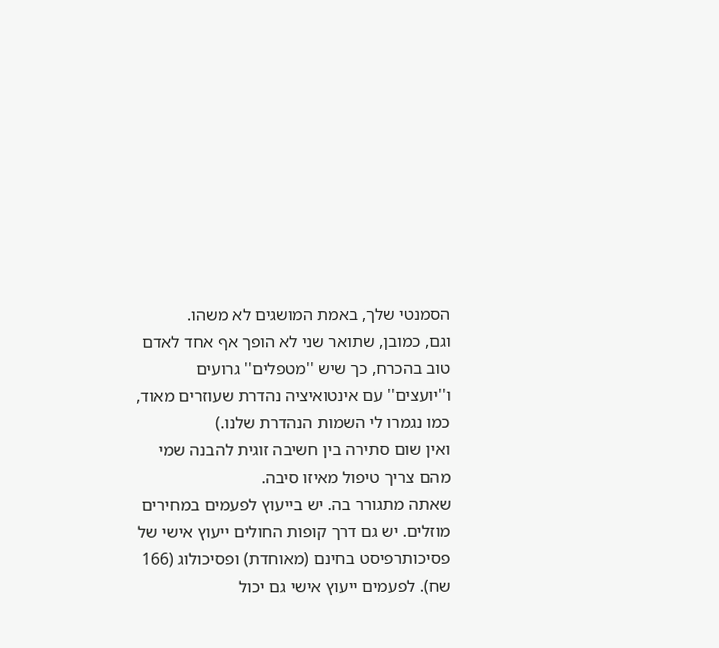הסמנטי שלך, באמת המושגים לא משהו.
וגם, כמובן, שתואר שני לא הופך אף אחד לאדם טוב בהכרח, כך שיש ''מטפלים'' גרועים ו''יועצים'' עם אינטואיציה נהדרת שעוזרים מאוד, כמו נגמרו לי השמות הנהדרת שלנו.)
ואין שום סתירה בין חשיבה זוגית להבנה שמי מהם צריך טיפול מאיזו סיבה.
שאתה מתגורר בה. יש בייעוץ לפעמים במחירים מוזלים. יש גם דרך קופות החולים ייעוץ אישי של פסיכותרפיסט בחינם (מאוחדת) ופסיכולוג (166 שח). לפעמים ייעוץ אישי גם יכול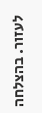לעזור. בהצלחה